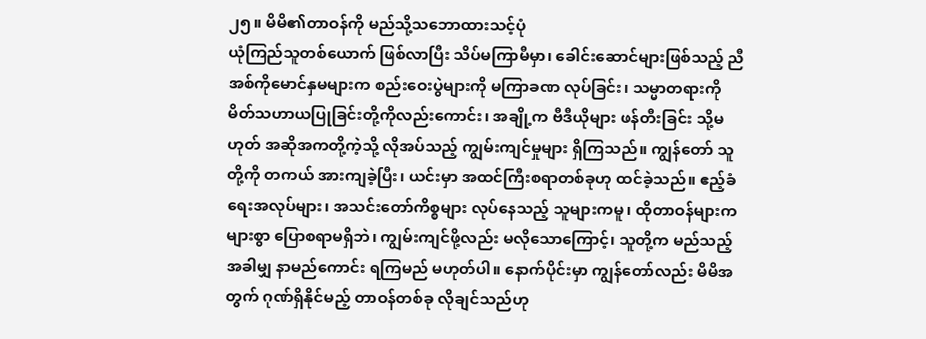၂၅။ မိမိ၏တာဝန်ကို မည်သို့သဘောထားသင့်ပုံ
ယုံကြည်သူတစ်ယောက် ဖြစ်လာပြီး သိပ်မကြာမီမှာ၊ ခေါင်းဆောင်များဖြစ်သည့် ညီအစ်ကိုမောင်နှမများက စည်းဝေးပွဲများကို မကြာခဏ လုပ်ခြင်း၊ သမ္မာတရားကို မိတ်သဟာယပြုခြင်းတို့ကိုလည်းကောင်း၊ အချို့က ဗီဒီယိုများ ဖန်တီးခြင်း သို့မဟုတ် အဆိုအကတို့ကဲ့သို့ လိုအပ်သည့် ကျွမ်းကျင်မှုများ ရှိကြသည်။ ကျွန်တော် သူတို့ကို တကယ် အားကျခဲ့ပြီး၊ ယင်းမှာ အထင်ကြီးစရာတစ်ခုဟု ထင်ခဲ့သည်။ ဧည့်ခံရေးအလုပ်များ၊ အသင်းတော်ကိစ္စများ လုပ်နေသည့် သူများကမူ၊ ထိုတာဝန်များက များစွာ ပြောစရာမရှိဘဲ၊ ကျွမ်းကျင်ဖို့လည်း မလိုသောကြောင့်၊ သူတို့က မည်သည့်အခါမျှ နာမည်ကောင်း ရကြမည် မဟုတ်ပါ။ နောက်ပိုင်းမှာ ကျွန်တော်လည်း မိမိအတွက် ဂုဏ်ရှိနိုင်မည့် တာဝန်တစ်ခု လိုချင်သည်ဟု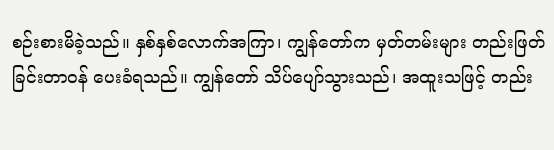စဉ်းစားမိခဲ့သည်။ နှစ်နှစ်လောက်အကြာ၊ ကျွန်တော်က မှတ်တမ်းများ တည်းဖြတ်ခြင်းတာဝန် ပေးခံရသည်။ ကျွန်တော် သိပ်ပျော်သွားသည်၊ အထူးသဖြင့် တည်း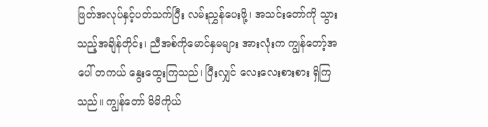ဖြတ်အလုပ်နှင့်ပတ်သက်ပြီး လမ်းညွှန်ပေးဖို့၊ အသင်းတော်ကို သွားသည့်အချိန်တိုင်း၊ ညီအစ်ကိုမောင်နှမများ အားလုံးက ကျွန်တော့်အပေါ် တကယ် နွေးထွေးကြသည်၊ ပြီးလျှင် လေးလေးစားစား ရှိကြသည်။ ကျွန်တော် မိမိကိုယ်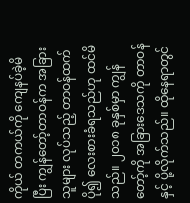ကိုယ် တကယ်ကို ကျေနပ်ခဲ့မိပြီး ကျွန်တော့်တာဝန်က အခြားသူများ လုပ်သည့် တာဝန်ထက် ပို၍ လေးစားခံရသည်ဟု ထင်မိသည်။ ၂၀၁၈ ခုနှစ်မှာ ကျွန်တော့်ကို အခြားဒေသကို တာဝန်နှင့် ပို့လိုက်သည်။ ထိုနေရာတွင်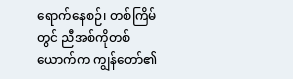ရောက်နေစဉ်၊ တစ်ကြိမ်တွင် ညီအစ်ကိုတစ်ယောက်က ကျွန်တော်၏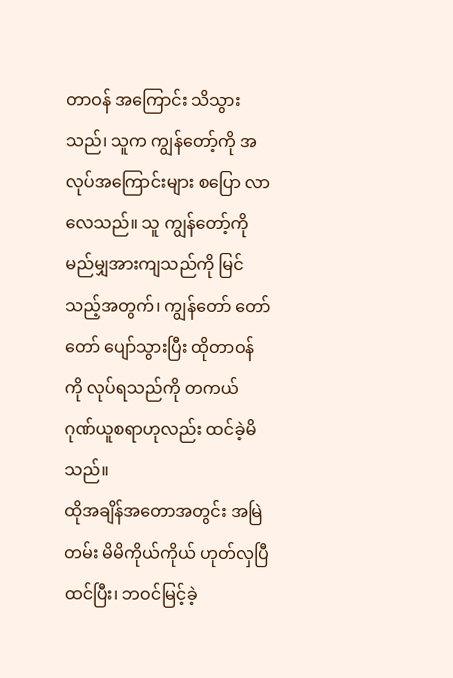တာဝန် အကြောင်း သိသွားသည်၊ သူက ကျွန်တော့်ကို အလုပ်အကြောင်းများ စပြော လာလေသည်။ သူ ကျွန်တော့်ကို မည်မျှအားကျသည်ကို မြင်သည့်အတွက်၊ ကျွန်တော် တော်တော် ပျော်သွားပြီး ထိုတာဝန်ကို လုပ်ရသည်ကို တကယ် ဂုဏ်ယူစရာဟုလည်း ထင်ခဲ့မိသည်။
ထိုအချိန်အတောအတွင်း အမြဲတမ်း မိမိကိုယ်ကိုယ် ဟုတ်လှပြီထင်ပြီး၊ ဘဝင်မြင့်ခဲ့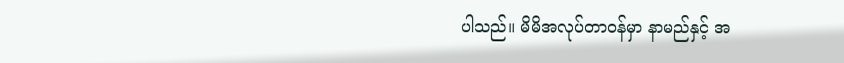ပါသည်။ မိမိအလုပ်တာဝန်မှာ နာမည်နှင့် အ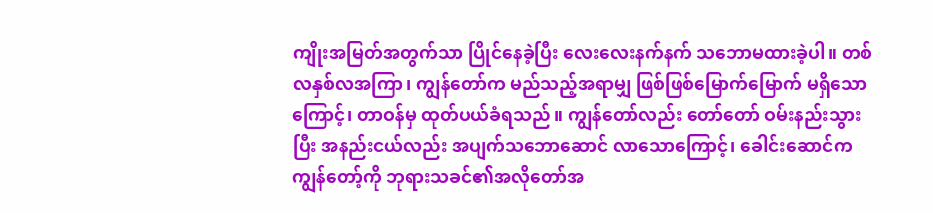ကျိုးအမြတ်အတွက်သာ ပြိုင်နေခဲ့ပြီး လေးလေးနက်နက် သဘောမထားခဲ့ပါ။ တစ်လနှစ်လအကြာ၊ ကျွန်တော်က မည်သည့်အရာမျှ ဖြစ်ဖြစ်မြောက်မြောက် မရှိသောကြောင့်၊ တာဝန်မှ ထုတ်ပယ်ခံရသည်။ ကျွန်တော်လည်း တော်တော် ဝမ်းနည်းသွားပြီး အနည်းငယ်လည်း အပျက်သဘောဆောင် လာသောကြောင့်၊ ခေါင်းဆောင်က ကျွန်တော့်ကို ဘုရားသခင်၏အလိုတော်အ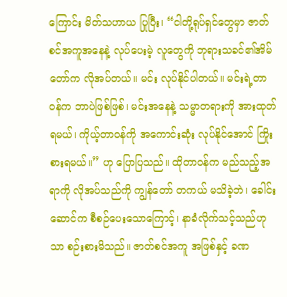ကြောင်း မိတ်သဟာယ ပြုပြီး၊ “ငါတို့ရုပ်ရှင်တွေမှာ ဇာတ်စင်အကူအနေနဲ့ လုပ်ပေးမဲ့ လူတွေကို ဘုရားသခင်၏အိမ်တော်က လိုအပ်တယ်။ မင်း လုပ်နိုင်ပါတယ်။ မင်းရဲ့တာဝန်က ဘာပဲဖြစ်ဖြစ်၊ မင်းအနေနဲ့ သမ္မာတရားကို အားထုတ်ရမယ်၊ ကိုယ့်တာဝန်ကို အကောင်းဆုံး လုပ်နိုင်အောင် ကြိုးစားရမယ်။” ဟု ပြောပြသည်။ ထိုတာဝန်က မည်သည့်အရာကို လိုအပ်သည်ကို ကျွန်တော် တကယ် မသိခဲ့ဘဲ၊ ခေါင်းဆောင်က စီစဉ်ပေးသောကြောင့်၊ နာခံလိုက်သင့်သည်ဟုသာ စဉ်းစားမိသည်။ ဇာတ်စင်အကူ အဖြစ်နှင့် ခဏ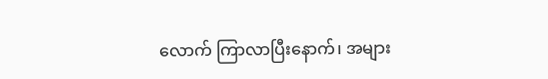လောက် ကြာလာပြီးနောက်၊ အများ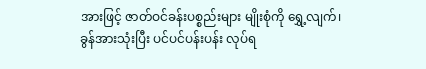အားဖြင့် ဇာတ်ဝင်ခန်းပစ္စည်းများ မျိုးစုံကို ရွှေ့လျက်၊ ခွန်အားသုံးပြီး ပင်ပင်ပန်းပန်း လုပ်ရ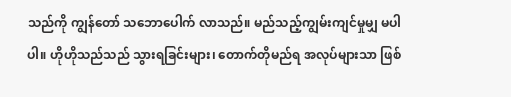သည်ကို ကျွန်တော် သဘောပေါက် လာသည်။ မည်သည့်ကျွမ်းကျင်မှုမျှ မပါပါ။ ဟိုဟိုသည်သည် သွားရခြင်းများ၊ တောက်တိုမည်ရ အလုပ်များသာ ဖြစ်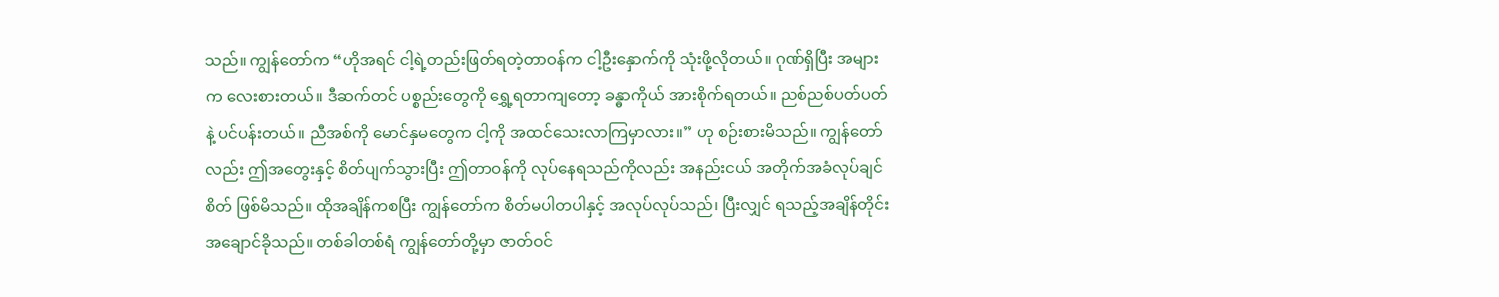သည်။ ကျွန်တော်က “ဟိုအရင် ငါ့ရဲ့တည်းဖြတ်ရတဲ့တာဝန်က ငါ့ဦးနှောက်ကို သုံးဖို့လိုတယ်။ ဂုဏ်ရှိပြီး အများက လေးစားတယ်။ ဒီဆက်တင် ပစ္စည်းတွေကို ရွှေ့ရတာကျတော့ ခန္ဓာကိုယ် အားစိုက်ရတယ်။ ညစ်ညစ်ပတ်ပတ်နဲ့ ပင်ပန်းတယ်။ ညီအစ်ကို မောင်နှမတွေက ငါ့ကို အထင်သေးလာကြမှာလား။” ဟု စဉ်းစားမိသည်။ ကျွန်တော်လည်း ဤအတွေးနှင့် စိတ်ပျက်သွားပြီး ဤတာဝန်ကို လုပ်နေရသည်ကိုလည်း အနည်းငယ် အတိုက်အခံလုပ်ချင်စိတ် ဖြစ်မိသည်။ ထိုအချိန်ကစပြီး ကျွန်တော်က စိတ်မပါတပါနှင့် အလုပ်လုပ်သည်၊ ပြီးလျှင် ရသည့်အချိန်တိုင်း အချောင်ခိုသည်။ တစ်ခါတစ်ရံ ကျွန်တော်တို့မှာ ဇာတ်ဝင်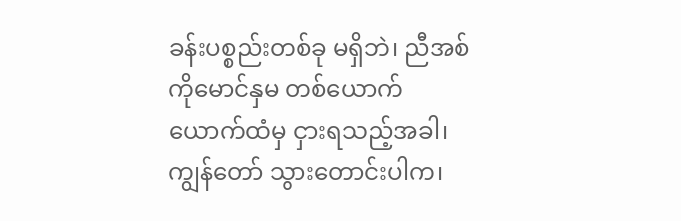ခန်းပစ္စည်းတစ်ခု မရှိဘဲ၊ ညီအစ်ကိုမောင်နှမ တစ်ယောက်ယောက်ထံမှ ငှားရသည့်အခါ၊ ကျွန်တော် သွားတောင်းပါက၊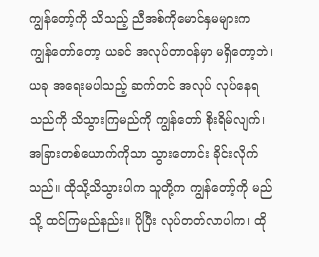ကျွန်တော့်ကို သိသည့် ညီအစ်ကိုမောင်နှမများက ကျွန်တော်တော့ ယခင် အလုပ်တာဝန်မှာ မရှိတော့ဘဲ၊ ယခု အရေးမပါသည့် ဆက်တင် အလုပ် လုပ်နေရသည်ကို သိသွားကြမည်ကို ကျွန်တော် စိုးရိမ်လျက်၊ အခြားတစ်ယောက်ကိုသာ သွားတောင်း ခိုင်းလိုက်သည်။ ထိုသို့သိသွားပါက သူတို့က ကျွန်တော့်ကို မည်သို့ ထင်ကြမည်နည်း။ ပိုပြီး လုပ်တတ်လာပါက၊ ထို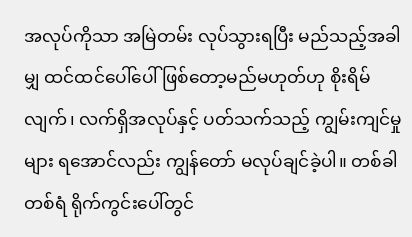အလုပ်ကိုသာ အမြဲတမ်း လုပ်သွားရပြီး မည်သည့်အခါမျှ ထင်ထင်ပေါ်ပေါ် ဖြစ်တော့မည်မဟုတ်ဟု စိုးရိမ်လျက်၊ လက်ရှိအလုပ်နှင့် ပတ်သက်သည့် ကျွမ်းကျင်မှုများ ရအောင်လည်း ကျွန်တော် မလုပ်ချင်ခဲ့ပါ။ တစ်ခါတစ်ရံ ရိုက်ကွင်းပေါ်တွင်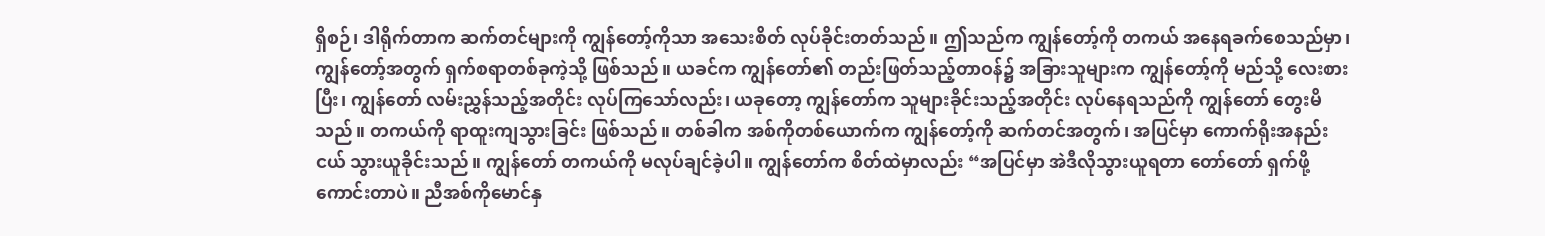ရှိစဉ်၊ ဒါရိုက်တာက ဆက်တင်များကို ကျွန်တော့်ကိုသာ အသေးစိတ် လုပ်ခိုင်းတတ်သည်။ ဤသည်က ကျွန်တော့်ကို တကယ် အနေရခက်စေသည်မှာ၊ ကျွန်တော့်အတွက် ရှက်စရာတစ်ခုကဲ့သို့ ဖြစ်သည်။ ယခင်က ကျွန်တော်၏ တည်းဖြတ်သည့်တာဝန်၌ အခြားသူများက ကျွန်တော့်ကို မည်သို့ လေးစားပြီး၊ ကျွန်တော် လမ်းညွှန်သည့်အတိုင်း လုပ်ကြသော်လည်း၊ ယခုတော့ ကျွန်တော်က သူများခိုင်းသည့်အတိုင်း လုပ်နေရသည်ကို ကျွန်တော် တွေးမိသည်။ တကယ်ကို ရာထူးကျသွားခြင်း ဖြစ်သည်။ တစ်ခါက အစ်ကိုတစ်ယောက်က ကျွန်တော့်ကို ဆက်တင်အတွက်၊ အပြင်မှာ ကောက်ရိုးအနည်းငယ် သွားယူခိုင်းသည်။ ကျွန်တော် တကယ်ကို မလုပ်ချင်ခဲ့ပါ။ ကျွန်တော်က စိတ်ထဲမှာလည်း “အပြင်မှာ အဲဒီလိုသွားယူရတာ တော်တော် ရှက်ဖို့ကောင်းတာပဲ။ ညီအစ်ကိုမောင်နှ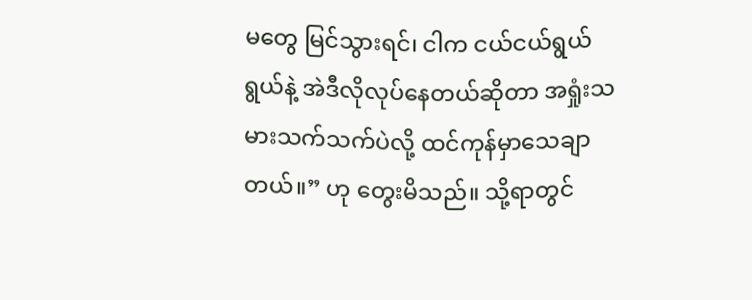မတွေ မြင်သွားရင်၊ ငါက ငယ်ငယ်ရွယ်ရွယ်နဲ့ အဲဒီလိုလုပ်နေတယ်ဆိုတာ အရှုံးသမားသက်သက်ပဲလို့ ထင်ကုန်မှာသေချာတယ်။” ဟု တွေးမိသည်။ သို့ရာတွင်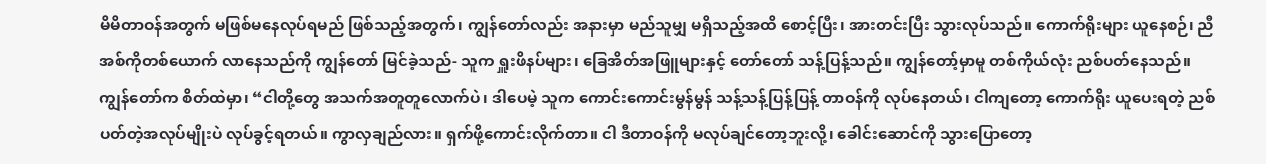မိမိတာဝန်အတွက် မဖြစ်မနေလုပ်ရမည် ဖြစ်သည့်အတွက်၊ ကျွန်တော်လည်း အနားမှာ မည်သူမျှ မရှိသည့်အထိ စောင့်ပြီး၊ အားတင်းပြီး သွားလုပ်သည်။ ကောက်ရိုးများ ယူနေစဉ်၊ ညီအစ်ကိုတစ်ယောက် လာနေသည်ကို ကျွန်တော် မြင်ခဲ့သည်- သူက ရှူးဖိနပ်များ၊ ခြေအိတ်အဖြူများနှင့် တော်တော် သန့်ပြန့်သည်။ ကျွန်တော့်မှာမူ တစ်ကိုယ်လုံး ညစ်ပတ်နေသည်။ ကျွန်တော်က စိတ်ထဲမှာ၊ “ငါတို့တွေ အသက်အတူတူလောက်ပဲ၊ ဒါပေမဲ့ သူက ကောင်းကောင်းမွန်မွန် သန့်သန့်ပြန့်ပြန့် တာဝန်ကို လုပ်နေတယ်၊ ငါကျတော့ ကောက်ရိုး ယူပေးရတဲ့ ညစ်ပတ်တဲ့အလုပ်မျိုးပဲ လုပ်ခွင့်ရတယ်။ ကွာလှချည်လား။ ရှက်ဖို့ကောင်းလိုက်တာ။ ငါ ဒီတာဝန်ကို မလုပ်ချင်တော့ဘူးလို့၊ ခေါင်းဆောင်ကို သွားပြောတော့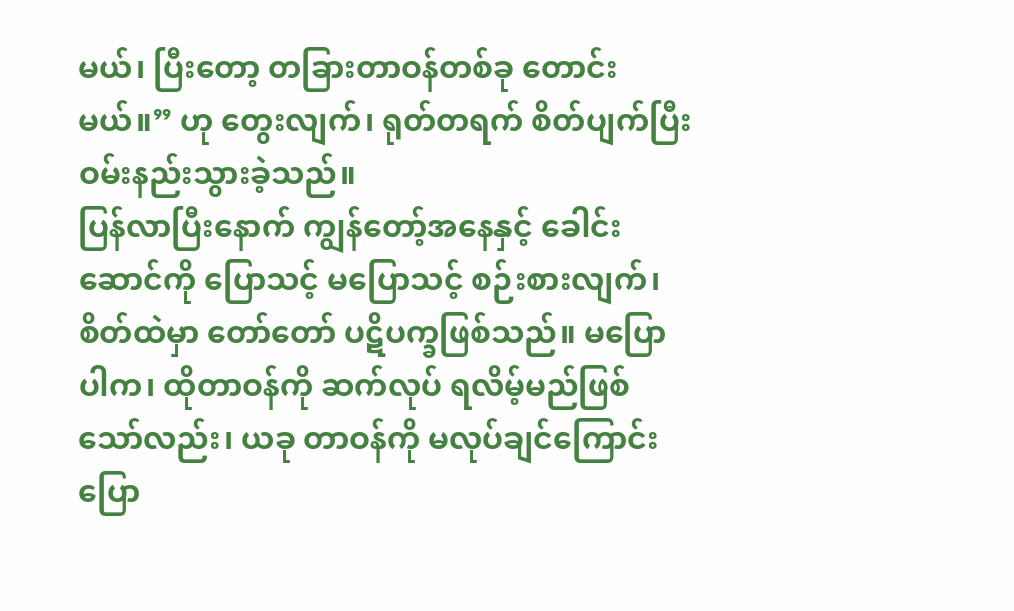မယ်၊ ပြီးတော့ တခြားတာဝန်တစ်ခု တောင်းမယ်။” ဟု တွေးလျက်၊ ရုတ်တရက် စိတ်ပျက်ပြီး ဝမ်းနည်းသွားခဲ့သည်။
ပြန်လာပြီးနောက် ကျွန်တော့်အနေနှင့် ခေါင်းဆောင်ကို ပြောသင့် မပြောသင့် စဉ်းစားလျက်၊ စိတ်ထဲမှာ တော်တော် ပဋိပက္ခဖြစ်သည်။ မပြောပါက၊ ထိုတာဝန်ကို ဆက်လုပ် ရလိမ့်မည်ဖြစ်သော်လည်း၊ ယခု တာဝန်ကို မလုပ်ချင်ကြောင်း ပြော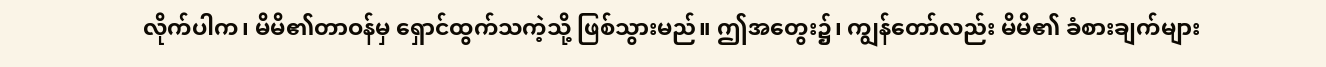လိုက်ပါက၊ မိမိ၏တာဝန်မှ ရှောင်ထွက်သကဲ့သို့ ဖြစ်သွားမည်။ ဤအတွေး၌၊ ကျွန်တော်လည်း မိမိ၏ ခံစားချက်များ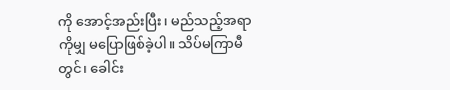ကို အောင့်အည်းပြီး၊ မည်သည့်အရာကိုမျှ မပြောဖြစ်ခဲ့ပါ။ သိပ်မကြာမီတွင်၊ ခေါင်း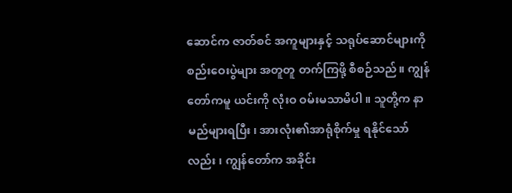ဆောင်က ဇာတ်စင် အကူများနှင့် သရုပ်ဆောင်များကို စည်းဝေးပွဲများ အတူတူ တက်ကြဖို့ စီစဉ်သည်။ ကျွန်တော်ကမူ ယင်းကို လုံးဝ ဝမ်းမသာမိပါ။ သူတို့က နာမည်များရပြီး၊ အားလုံး၏အာရုံစိုက်မှု ရနိုင်သော်လည်း၊ ကျွန်တော်က အခိုင်း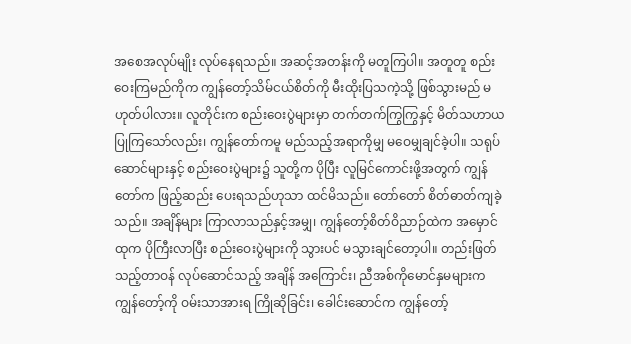အစေအလုပ်မျိုး လုပ်နေရသည်။ အဆင့်အတန်းကို မတူကြပါ။ အတူတူ စည်းဝေးကြမည်ကိုက ကျွန်တော့်သိမ်ငယ်စိတ်ကို မီးထိုးပြသကဲ့သို့ ဖြစ်သွားမည် မဟုတ်ပါလား။ လူတိုင်းက စည်းဝေးပွဲများမှာ တက်တက်ကြွကြွနှင့် မိတ်သဟာယ ပြုကြသော်လည်း၊ ကျွန်တော်ကမူ မည်သည့်အရာကိုမျှ မဝေမျှချင်ခဲ့ပါ။ သရုပ်ဆောင်များနှင့် စည်းဝေးပွဲများ၌ သူတို့က ပိုပြီး လူမြင်ကောင်းဖို့အတွက် ကျွန်တော်က ဖြည့်ဆည်း ပေးရသည်ဟုသာ ထင်မိသည်။ တော်တော် စိတ်ဓာတ်ကျခဲ့သည်။ အချိန်များ ကြာလာသည်နှင့်အမျှ၊ ကျွန်တော့်စိတ်ဝိညာဉ်ထဲက အမှောင်ထုက ပိုကြီးလာပြီး စည်းဝေးပွဲများကို သွားပင် မသွားချင်တော့ပါ။ တည်းဖြတ်သည့်တာဝန် လုပ်ဆောင်သည့် အချိန် အကြောင်း၊ ညီအစ်ကိုမောင်နှမများက ကျွန်တော့်ကို ဝမ်းသာအားရ ကြိုဆိုခြင်း၊ ခေါင်းဆောင်က ကျွန်တော့်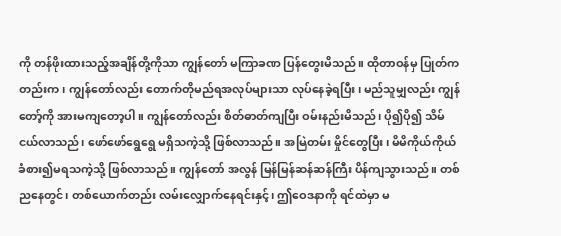ကို တန်ဖိုးထားသည့်အချိန်တို့ကိုသာ ကျွန်တော် မကြာခဏ ပြန်တွေးမိသည်။ ထိုတာဝန်မှ ပြုတ်ကတည်းက၊ ကျွန်တော်လည်း တောက်တိုမည်ရအလုပ်များသာ လုပ်နေခဲ့ရပြီး၊ မည်သူမျှလည်း ကျွန်တော့်ကို အားမကျတော့ပါ။ ကျွန်တော်လည်း စိတ်ဓာတ်ကျပြီး ဝမ်းနည်းမိသည်၊ ပို၍ပို၍ သိမ်ငယ်လာသည်၊ ဖော်ဖော်ရွေရွေ မရှိသကဲ့သို့ ဖြစ်လာသည်။ အမြဲတမ်း မှိုင်တွေပြီး၊ မိမိကိုယ်ကိုယ် ခံစား၍မရသကဲ့သို့ ဖြစ်လာသည်။ ကျွန်တော် အလွန် မြန်မြန်ဆန်ဆန်ကြီး ပိန်ကျသွားသည်။ တစ်ညနေတွင်၊ တစ်ယောက်တည်း လမ်းလျှောက်နေရင်းနှင့်၊ ဤဝေဒနာကို ရင်ထဲမှာ မ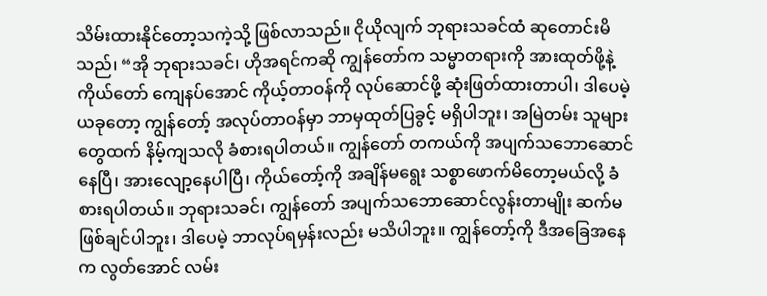သိမ်းထားနိုင်တော့သကဲ့သို့ ဖြစ်လာသည်။ ငိုယိုလျက် ဘုရားသခင်ထံ ဆုတောင်းမိသည်၊ “အို ဘုရားသခင်၊ ဟိုအရင်ကဆို ကျွန်တော်က သမ္မာတရားကို အားထုတ်ဖို့နဲ့ ကိုယ်တော် ကျေနပ်အောင် ကိုယ့်တာဝန်ကို လုပ်ဆောင်ဖို့ ဆုံးဖြတ်ထားတာပါ၊ ဒါပေမဲ့ ယခုတော့ ကျွန်တော့် အလုပ်တာဝန်မှာ ဘာမှထုတ်ပြခွင့် မရှိပါဘူး၊ အမြဲတမ်း သူများတွေထက် နိမ့်ကျသလို ခံစားရပါတယ်။ ကျွန်တော် တကယ်ကို အပျက်သဘောဆောင်နေပြီ၊ အားလျော့နေပါပြီ၊ ကိုယ်တော့်ကို အချိန်မရွေး သစ္စာဖောက်မိတော့မယ်လို့ ခံစားရပါတယ်။ ဘုရားသခင်၊ ကျွန်တော် အပျက်သဘောဆောင်လွန်းတာမျိုး ဆက်မဖြစ်ချင်ပါဘူး၊ ဒါပေမဲ့ ဘာလုပ်ရမှန်းလည်း မသိပါဘူး။ ကျွန်တော့်ကို ဒီအခြေအနေက လွတ်အောင် လမ်း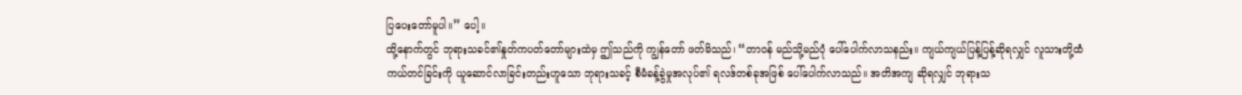ပြပေးတော်မူပါ။” ပေါ့။
ထို့နောက်တွင် ဘုရားသခင်၏နှုတ်ကပတ်တော်များထဲမှ ဤသည်ကို ကျွန်တော် ဖတ်မိသည်၊ “တာဝန် မည်သို့မည်ပုံ ပေါ်ပေါက်လာသနည်း။ ကျယ်ကျယ်ပြန့်ပြန့်ဆိုရလျှင် လူသားတို့ထံ ကယ်တင်ခြင်းကို ယူဆောင်လာခြင်းတည်းဟူသော ဘုရားသခင့် စီမံခန့်ခွဲမှုအလုပ်၏ ရလဒ်တစ်ခုအဖြစ် ပေါ်ပေါက်လာသည်။ အတိအကျ ဆိုရလျှင် ဘုရားသ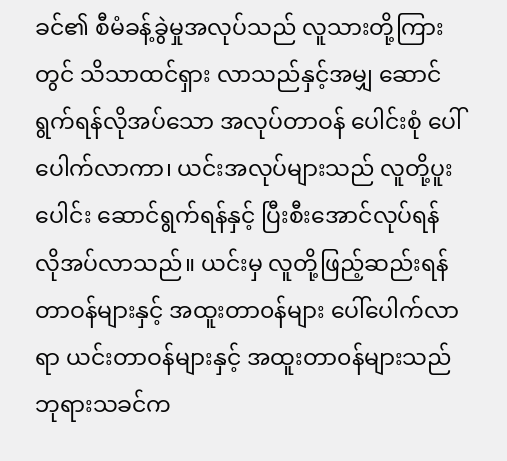ခင်၏ စီမံခန့်ခွဲမှုအလုပ်သည် လူသားတို့ကြားတွင် သိသာထင်ရှား လာသည်နှင့်အမျှ ဆောင်ရွက်ရန်လိုအပ်သော အလုပ်တာဝန် ပေါင်းစုံ ပေါ်ပေါက်လာကာ၊ ယင်းအလုပ်များသည် လူတို့ပူးပေါင်း ဆောင်ရွက်ရန်နှင့် ပြီးစီးအောင်လုပ်ရန် လိုအပ်လာသည်။ ယင်းမှ လူတို့ဖြည့်ဆည်းရန် တာဝန်များနှင့် အထူးတာ၀န်များ ပေါ်ပေါက်လာရာ ယင်းတာဝန်များနှင့် အထူးတာ၀န်များသည် ဘုရားသခင်က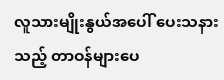လူသားမျိုးနွယ်အပေါ် ပေးသနားသည့် တာဝန်များပေ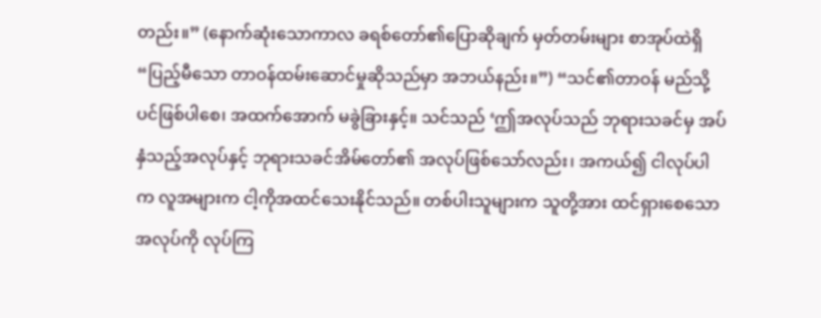တည်း။” (နောက်ဆုံးသောကာလ ခရစ်တော်၏ပြောဆိုချက် မှတ်တမ်းများ စာအုပ်ထဲရှိ “ပြည့်မီသော တာဝန်ထမ်းဆောင်မှုဆိုသည်မှာ အဘယ်နည်း။”) “သင်၏တာဝန် မည်သို့ပင်ဖြစ်ပါစေ၊ အထက်အောက် မခွဲခြားနှင့်။ သင်သည် ‘ဤအလုပ်သည် ဘုရားသခင်မှ အပ်နှံသည့်အလုပ်နှင့် ဘုရားသခင်အိမ်တော်၏ အလုပ်ဖြစ်သော်လည်း၊ အကယ်၍ ငါလုပ်ပါက လူအများက ငါ့ကိုအထင်သေးနိုင်သည်။ တစ်ပါးသူများက သူတို့အား ထင်ရှားစေသောအလုပ်ကို လုပ်ကြ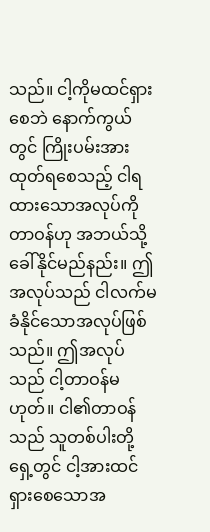သည်။ ငါ့ကိုမထင်ရှားစေဘဲ နောက်ကွယ်တွင် ကြိုးပမ်းအားထုတ်ရစေသည့် ငါရထားသောအလုပ်ကို တာဝန်ဟု အဘယ်သို့ ခေါ်နိုင်မည်နည်း။ ဤအလုပ်သည် ငါလက်မခံနိုင်သောအလုပ်ဖြစ်သည်။ ဤအလုပ်သည် ငါ့တာဝန်မဟုတ်။ ငါ၏တာဝန်သည် သူတစ်ပါးတို့ရှေ့တွင် ငါ့အားထင်ရှားစေသောအ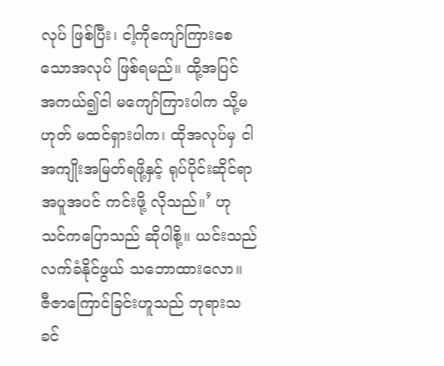လုပ် ဖြစ်ပြီး၊ ငါ့ကိုကျော်ကြားစေသောအလုပ် ဖြစ်ရမည်။ ထို့အပြင် အကယ်၍ငါ မကျော်ကြားပါက သို့မဟုတ် မထင်ရှားပါက၊ ထိုအလုပ်မှ ငါအကျိုးအမြတ်ရဖို့နှင့် ရုပ်ပိုင်းဆိုင်ရာ အပူအပင် ကင်းဖို့ လိုသည်။’ ဟု သင်ကပြောသည် ဆိုပါစို့။ ယင်းသည် လက်ခံနိုင်ဖွယ် သဘောထားလော။ ဇီဇာကြောင်ခြင်းဟူသည် ဘုရားသခင်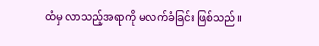ထံမှ လာသည့်အရာကို မလက်ခံခြင်း ဖြစ်သည်။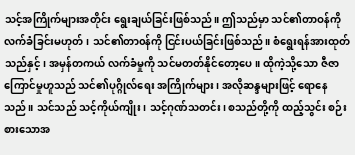သင့်အကြိုက်များအတိုင်း ရွေးချယ်ခြင်းဖြစ်သည်။ ဤသည်မှာ သင်၏တာဝန်ကို လက်ခံခြင်းမဟုတ်၊ သင်၏တာ၀န်ကို ငြင်းပယ်ခြင်းဖြစ်သည်။ စံရွေးရန်အားထုတ်သည်နှင့်၊ အမှန်တကယ် လက်ခံမှုကို သင်မတတ်နိုင်တော့ပေ။ ထိုကဲ့သို့သော ဇီဇာကြောင်မှုဟူသည် သင်၏ပုဂ္ဂိုလ်ရေး အကြိုက်များ၊ အလိုဆန္ဒများဖြင့် ရောနေသည်။ သင်သည် သင့်ကိုယ်ကျိုး၊ သင့်ဂုဏ်သတင်း၊ စသည်တို့ကို ထည့်သွင်း စဉ်းစားသောအ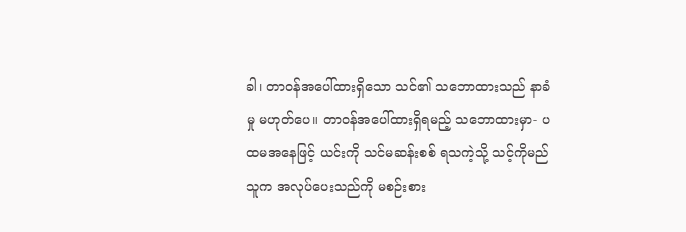ခါ၊ တာဝန်အပေါ်ထားရှိသော သင်၏ သဘောထားသည် နာခံမှု မဟုတ်ပေ။ တာဝန်အပေါ်ထားရှိရမည့် သဘောထားမှာ- ပထမအနေဖြင့် ယင်းကို သင်မဆန်းစစ် ရသကဲ့သို့ သင့်ကိုမည်သူက အလုပ်ပေးသည်ကို မစဉ်းစား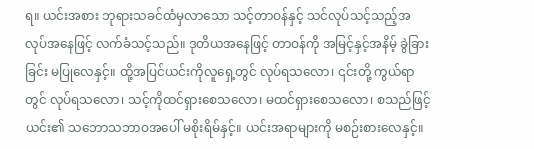ရ။ ယင်းအစား ဘုရားသခင်ထံမှလာသော သင့်တာဝန်နှင့် သင်လုပ်သင့်သည့်အလုပ်အနေဖြင့် လက်ခံသင့်သည်။ ဒုတိယအနေဖြင့် တာဝန်ကို အမြင့်နှင့်အနိမ့် ခွဲခြားခြင်း မပြုလေနှင့်။ ထို့အပြင်ယင်းကိုလူရှေ့တွင် လုပ်ရသလော၊ ၎င်းတို့ ကွယ်ရာတွင် လုပ်ရသလော၊ သင့်ကိုထင်ရှားစေသလော၊ မထင်ရှားစေသလော၊ စသည်ဖြင့် ယင်း၏ သဘောသဘာဝအပေါ် မစိုးရိမ်နှင့်။ ယင်းအရာများကို မစဉ်းစားလေနှင့်။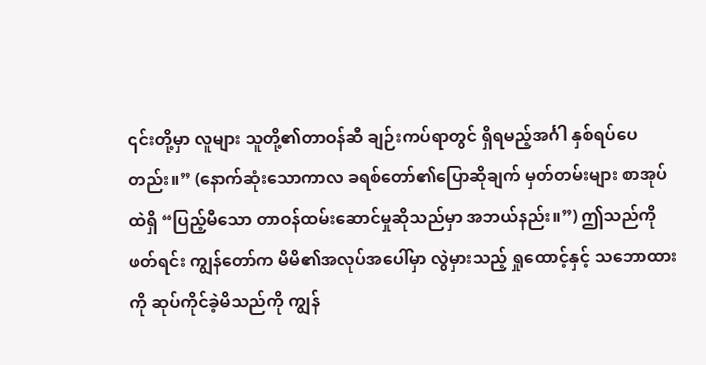၎င်းတို့မှာ လူများ သူတို့၏တာဝန်ဆီ ချဉ်းကပ်ရာတွင် ရှိရမည့်အင်္ဂါ နှစ်ရပ်ပေတည်း။” (နောက်ဆုံးသောကာလ ခရစ်တော်၏ပြောဆိုချက် မှတ်တမ်းများ စာအုပ်ထဲရှိ “ပြည့်မီသော တာဝန်ထမ်းဆောင်မှုဆိုသည်မှာ အဘယ်နည်း။”) ဤသည်ကို ဖတ်ရင်း ကျွန်တော်က မိမိ၏အလုပ်အပေါ်မှာ လွဲမှားသည့် ရှုထောင့်နှင့် သဘောထားကို ဆုပ်ကိုင်ခဲ့မိသည်ကို ကျွန်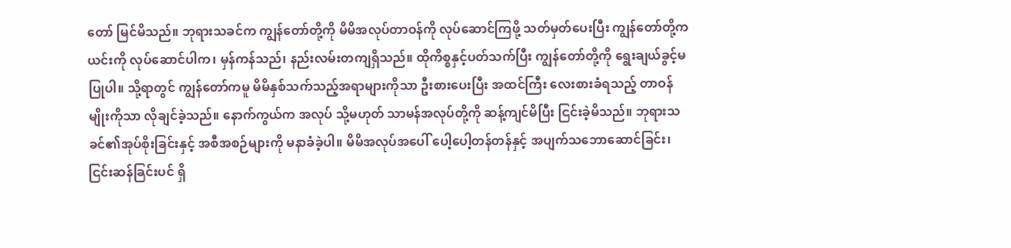တော် မြင်မိသည်။ ဘုရားသခင်က ကျွန်တော်တို့ကို မိမိအလုပ်တာဝန်ကို လုပ်ဆောင်ကြဖို့ သတ်မှတ်ပေးပြီး ကျွန်တော်တို့က ယင်းကို လုပ်ဆောင်ပါက၊ မှန်ကန်သည်၊ နည်းလမ်းတကျရှိသည်။ ထိုကိစ္စနှင့်ပတ်သက်ပြီး ကျွန်တော်တို့ကို ရွေးချယ်ခွင့်မပြုပါ။ သို့ရာတွင် ကျွန်တော်ကမူ မိမိနှစ်သက်သည့်အရာများကိုသာ ဦးစားပေးပြီး အထင်ကြီး လေးစားခံရသည့် တာဝန်မျိုးကိုသာ လိုချင်ခဲ့သည်။ နောက်ကွယ်က အလုပ် သို့မဟုတ် သာမန်အလုပ်တို့ကို ဆန့်ကျင်မိပြီး ငြင်းခဲ့မိသည်။ ဘုရားသခင်၏အုပ်စိုးခြင်းနှင့် အစီအစဉ်များကို မနာခံခဲ့ပါ။ မိမိအလုပ်အပေါ် ပေါ့ပေါ့တန်တန်နှင့် အပျက်သဘောဆောင်ခြင်း၊ ငြင်းဆန်ခြင်းပင် ရှိ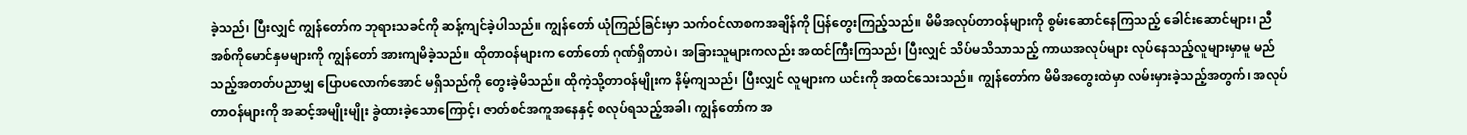ခဲ့သည်၊ ပြီးလျှင် ကျွန်တော်က ဘုရားသခင်ကို ဆန့်ကျင်ခဲ့ပါသည်။ ကျွန်တော် ယုံကြည်ခြင်းမှာ သက်ဝင်လာစကအချိန်ကို ပြန်တွေးကြည့်သည်။ မိမိအလုပ်တာဝန်များကို စွမ်းဆောင်နေကြသည့် ခေါင်းဆောင်များ၊ ညီအစ်ကိုမောင်နှမများကို ကျွန်တော် အားကျမိခဲ့သည်။ ထိုတာဝန်များက တော်တော် ဂုဏ်ရှိတာပဲ၊ အခြားသူများကလည်း အထင်ကြီးကြသည်၊ ပြီးလျှင် သိပ်မသိသာသည့် ကာယအလုပ်များ လုပ်နေသည့်လူများမှာမူ မည်သည့်အတတ်ပညာမျှ ပြောပလောက်အောင် မရှိသည်ကို တွေးခဲ့မိသည်။ ထိုကဲ့သို့တာဝန်မျိုးက နိမ့်ကျသည်၊ ပြီးလျှင် လူများက ယင်းကို အထင်သေးသည်။ ကျွန်တော်က မိမိအတွေးထဲမှာ လမ်းမှားခဲ့သည့်အတွက်၊ အလုပ်တာဝန်များကို အဆင့်အမျိုးမျိုး ခွဲထားခဲ့သောကြောင့်၊ ဇာတ်စင်အကူအနေနှင့် စလုပ်ရသည့်အခါ၊ ကျွန်တော်က အ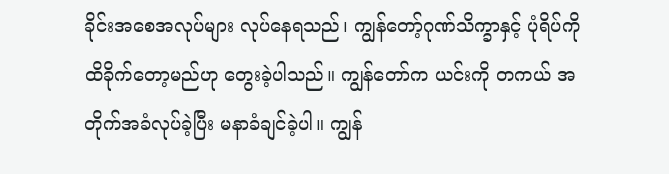ခိုင်းအစေအလုပ်များ လုပ်နေရသည်၊ ကျွန်တော့်ဂုဏ်သိက္ခာနှင့် ပုံရိပ်ကို ထိခိုက်တော့မည်ဟု တွေးခဲ့ပါသည်။ ကျွန်တော်က ယင်းကို တကယ် အတိုက်အခံလုပ်ခဲ့ပြီး မနာခံချင်ခဲ့ပါ။ ကျွန်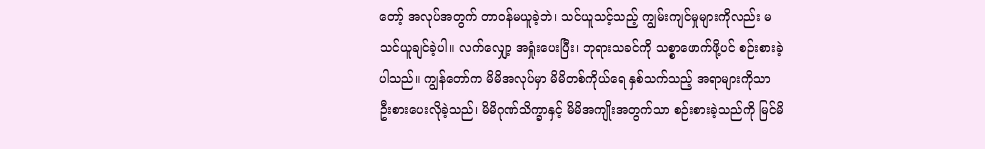တော့် အလုပ်အတွက် တာဝန်မယူခဲ့ဘဲ၊ သင်ယူသင့်သည့် ကျွမ်းကျင်မှုများကိုလည်း မသင်ယူချင်ခဲ့ပါ။ လက်လျှော့ အရှုံးပေးပြီး၊ ဘုရားသခင်ကို သစ္စာဖောက်ဖို့ပင် စဉ်းစားခဲ့ပါသည်။ ကျွန်တော်က မိမိအလုပ်မှာ မိမိတစ်ကိုယ်ရေ နှစ်သက်သည့် အရာများကိုသာ ဦးစားပေးလိုခဲ့သည်၊ မိမိဂုဏ်သိက္ခာနှင့် မိမိအကျိုးအတွက်သာ စဉ်းစားခဲ့သည်ကို မြင်မိ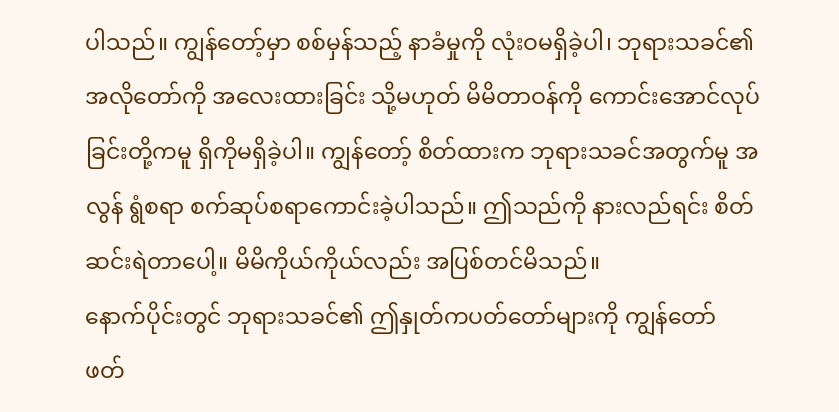ပါသည်။ ကျွန်တော့်မှာ စစ်မှန်သည့် နာခံမှုကို လုံးဝမရှိခဲ့ပါ၊ ဘုရားသခင်၏ အလိုတော်ကို အလေးထားခြင်း သို့မဟုတ် မိမိတာဝန်ကို ကောင်းအောင်လုပ်ခြင်းတို့ကမူ ရှိကိုမရှိခဲ့ပါ။ ကျွန်တော့် စိတ်ထားက ဘုရားသခင်အတွက်မူ အလွန် ရွံစရာ စက်ဆုပ်စရာကောင်းခဲ့ပါသည်။ ဤသည်ကို နားလည်ရင်း စိတ်ဆင်းရဲတာပေါ့။ မိမိကိုယ်ကိုယ်လည်း အပြစ်တင်မိသည်။
နောက်ပိုင်းတွင် ဘုရားသခင်၏ ဤနှုတ်ကပတ်တော်များကို ကျွန်တော် ဖတ်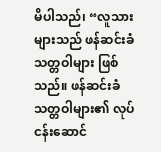မိပါသည်၊ “လူသားများသည် ဖန်ဆင်းခံသတ္တဝါများ ဖြစ်သည်။ ဖန်ဆင်းခံသတ္တဝါများ၏ လုပ်ငန်းဆောင်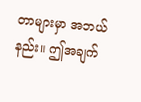တာများမှာ အဘယ်နည်း။ ဤအချက်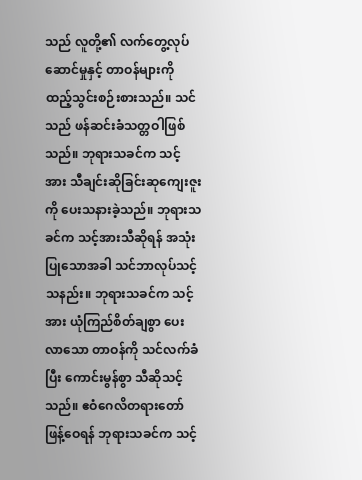သည် လူတို့၏ လက်တွေ့လုပ်ဆောင်မှုနှင့် တာဝန်များကို ထည့်သွင်းစဉ်းစားသည်။ သင်သည် ဖန်ဆင်းခံသတ္တဝါဖြစ်သည်။ ဘုရားသခင်က သင့်အား သီချင်းဆိုခြင်းဆုကျေးဇူးကို ပေးသနားခဲ့သည်။ ဘုရားသခင်က သင့်အားသီဆိုရန် အသုံးပြုသောအခါ သင်ဘာလုပ်သင့်သနည်း။ ဘုရားသခင်က သင့်အား ယုံကြည်စိတ်ချစွာ ပေးလာသော တာဝန်ကို သင်လက်ခံပြီး ကောင်းမွန်စွာ သီဆိုသင့်သည်။ ဧဝံဂေလိတရားတော် ဖြန့်ဝေရန် ဘုရားသခင်က သင့်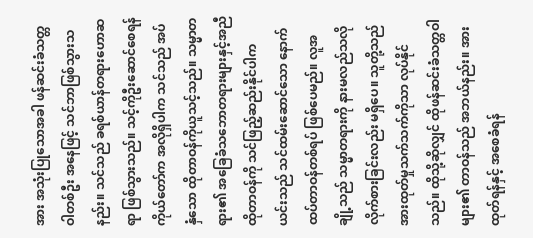အား အသုံးပြုသောအခါ ဖန်ဆင်းခံသတ္တဝါတစ်ဦး အနေဖြင့် သင်ဘာဖြစ်သွားသနည်း။ သင်သည် ခရစ်ယာန်တရားဟောဆရာ ဖြစ်သွားသည်။ သင့်ကိုဦးဆောင်စေရန် ကိုယ်တော်က အလိုရှိပါက သင်သည် အပ်နှံသော ထိုတာဝန်ကိုယူသင့်သည်။ သမ္မာတရား၏ အခြေခံသဘောတရားများနှင့်အညီ ထိုတာဝန်ကို သင်ဖြည့်ဆည်းနိုင်ပါက ယင်းသည် သင်ထမ်းဆောင်သော နောက်ထပ်တာဝန်တစ်ရပ် ဖြစ်ပေမည်။ လူအချို့သည် သမ္မာတရားကို နားမလည်သလို လိုက်စားခြင်းလည်း မရှိပေ။ သူတို့သည် အားထုတ်မှုသက်သက်ကိုသာ လုပ်နိုင်သည်။ ထိုသို့ဆိုလျှင် ထိုဖန်ဆင်းခံသတ္တဝါများ၏ တာဝန်သည် အဘယ်နည်း။ အားထုတ်ရန်နှင့် အစေခံရန်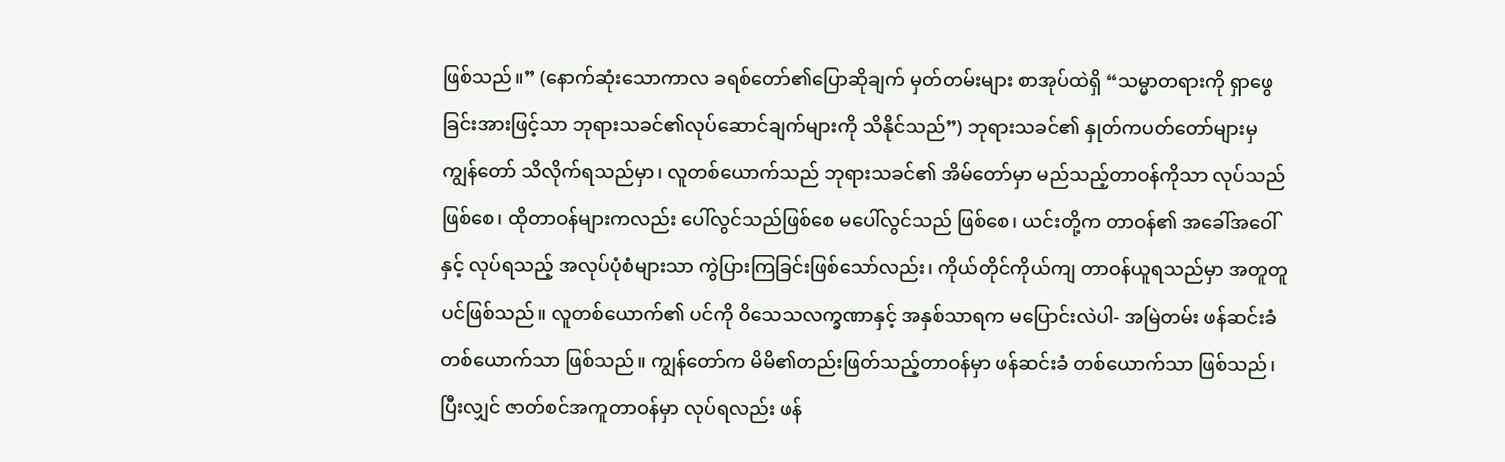ဖြစ်သည်။” (နောက်ဆုံးသောကာလ ခရစ်တော်၏ပြောဆိုချက် မှတ်တမ်းများ စာအုပ်ထဲရှိ “သမ္မာတရားကို ရှာဖွေခြင်းအားဖြင့်သာ ဘုရားသခင်၏လုပ်ဆောင်ချက်များကို သိနိုင်သည်”) ဘုရားသခင်၏ နှုတ်ကပတ်တော်များမှ ကျွန်တော် သိလိုက်ရသည်မှာ၊ လူတစ်ယောက်သည် ဘုရားသခင်၏ အိမ်တော်မှာ မည်သည့်တာဝန်ကိုသာ လုပ်သည်ဖြစ်စေ၊ ထိုတာဝန်များကလည်း ပေါ်လွင်သည်ဖြစ်စေ မပေါ်လွင်သည် ဖြစ်စေ၊ ယင်းတို့က တာဝန်၏ အခေါ်အဝေါ်နှင့် လုပ်ရသည့် အလုပ်ပုံစံများသာ ကွဲပြားကြခြင်းဖြစ်သော်လည်း၊ ကိုယ်တိုင်ကိုယ်ကျ တာဝန်ယူရသည်မှာ အတူတူပင်ဖြစ်သည်။ လူတစ်ယောက်၏ ပင်ကို ဝိသေသလက္ခဏာနှင့် အနှစ်သာရက မပြောင်းလဲပါ- အမြဲတမ်း ဖန်ဆင်းခံတစ်ယောက်သာ ဖြစ်သည်။ ကျွန်တော်က မိမိ၏တည်းဖြတ်သည့်တာဝန်မှာ ဖန်ဆင်းခံ တစ်ယောက်သာ ဖြစ်သည်၊ ပြီးလျှင် ဇာတ်စင်အကူတာဝန်မှာ လုပ်ရလည်း ဖန်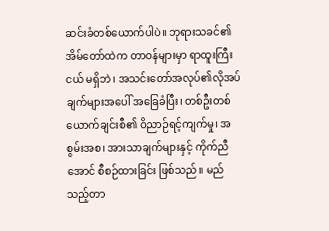ဆင်းခံတစ်ယောက်ပါပဲ။ ဘုရားသခင်၏ အိမ်တော်ထဲက တာဝန်များမှာ ရာထူးကြီးငယ် မရှိဘဲ၊ အသင်းတော်အလုပ်၏လိုအပ်ချက်များအပေါ် အခြေခံပြီး၊ တစ်ဦးတစ်ယောက်ချင်းစီ၏ ဝိညာဉ်ရင့်ကျက်မှု၊ အစွမ်းအစ၊ အားသာချက်များနှင့် ကိုက်ညီအောင် စီစဉ်ထားခြင်း ဖြစ်သည်။ မည်သည့်တာ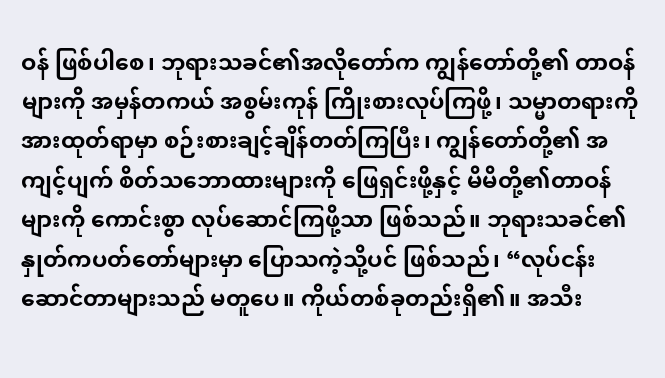ဝန် ဖြစ်ပါစေ၊ ဘုရားသခင်၏အလိုတော်က ကျွန်တော်တို့၏ တာဝန်များကို အမှန်တကယ် အစွမ်းကုန် ကြိုးစားလုပ်ကြဖို့၊ သမ္မာတရားကို အားထုတ်ရာမှာ စဉ်းစားချင့်ချိန်တတ်ကြပြီး၊ ကျွန်တော်တို့၏ အကျင့်ပျက် စိတ်သဘောထားများကို ဖြေရှင်းဖို့နှင့် မိမိတို့၏တာဝန်များကို ကောင်းစွာ လုပ်ဆောင်ကြဖို့သာ ဖြစ်သည်။ ဘုရားသခင်၏ နှုတ်ကပတ်တော်များမှာ ပြောသကဲ့သို့ပင် ဖြစ်သည်၊ “လုပ်ငန်းဆောင်တာများသည် မတူပေ။ ကိုယ်တစ်ခုတည်းရှိ၏။ အသီး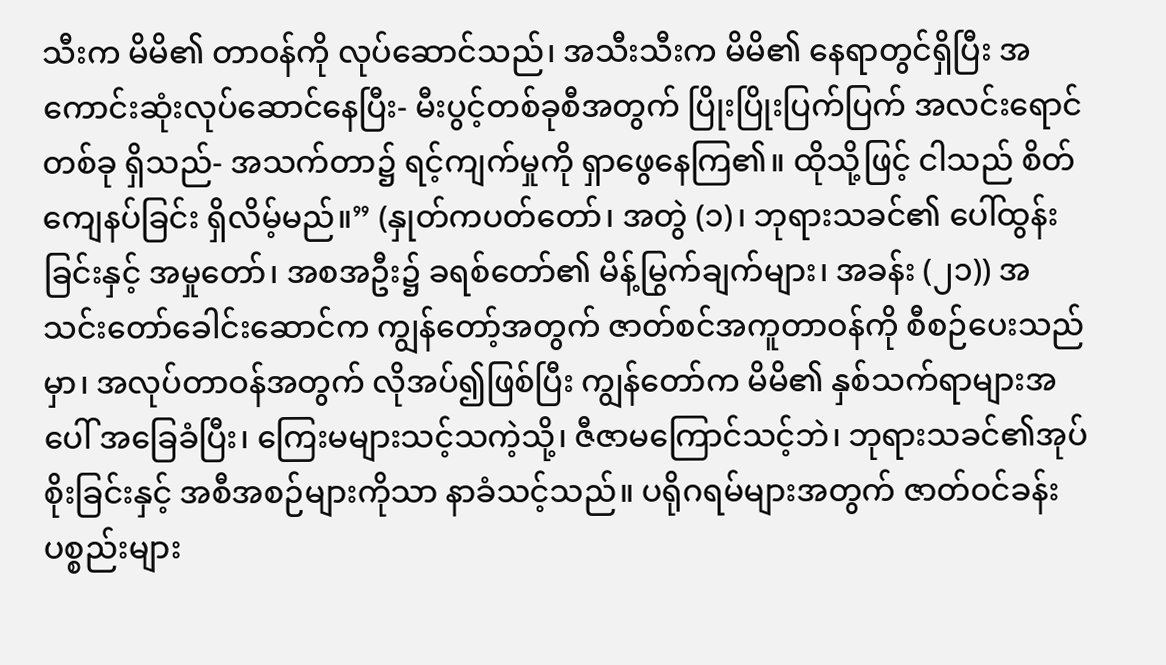သီးက မိမိ၏ တာဝန်ကို လုပ်ဆောင်သည်၊ အသီးသီးက မိမိ၏ နေရာတွင်ရှိပြီး အကောင်းဆုံးလုပ်ဆောင်နေပြီး- မီးပွင့်တစ်ခုစီအတွက် ပြိုးပြိုးပြက်ပြက် အလင်းရောင်တစ်ခု ရှိသည်- အသက်တာ၌ ရင့်ကျက်မှုကို ရှာဖွေနေကြ၏။ ထိုသို့ဖြင့် ငါသည် စိတ်ကျေနပ်ခြင်း ရှိလိမ့်မည်။” (နှုတ်ကပတ်တော်၊ အတွဲ (၁)၊ ဘုရားသခင်၏ ပေါ်ထွန်းခြင်းနှင့် အမှုတော်၊ အစအဦး၌ ခရစ်တော်၏ မိန့်မြွက်ချက်များ၊ အခန်း (၂၁)) အသင်းတော်ခေါင်းဆောင်က ကျွန်တော့်အတွက် ဇာတ်စင်အကူတာဝန်ကို စီစဉ်ပေးသည်မှာ၊ အလုပ်တာဝန်အတွက် လိုအပ်၍ဖြစ်ပြီး ကျွန်တော်က မိမိ၏ နှစ်သက်ရာများအပေါ် အခြေခံပြီး၊ ကြေးမများသင့်သကဲ့သို့၊ ဇီဇာမကြောင်သင့်ဘဲ၊ ဘုရားသခင်၏အုပ်စိုးခြင်းနှင့် အစီအစဉ်များကိုသာ နာခံသင့်သည်။ ပရိုဂရမ်များအတွက် ဇာတ်ဝင်ခန်းပစ္စည်းများ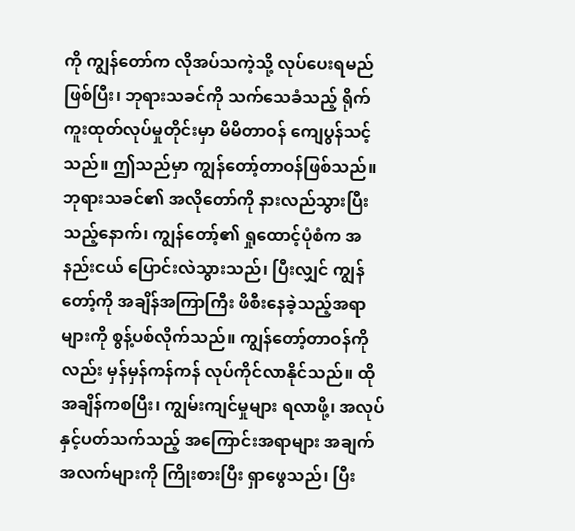ကို ကျွန်တော်က လိုအပ်သကဲ့သို့ လုပ်ပေးရမည် ဖြစ်ပြီး၊ ဘုရားသခင်ကို သက်သေခံသည့် ရိုက်ကူးထုတ်လုပ်မှုတိုင်းမှာ မိမိတာဝန် ကျေပွန်သင့်သည်။ ဤသည်မှာ ကျွန်တော့်တာဝန်ဖြစ်သည်။ ဘုရားသခင်၏ အလိုတော်ကို နားလည်သွားပြီးသည့်နောက်၊ ကျွန်တော့်၏ ရှုထောင့်ပုံစံက အနည်းငယ် ပြောင်းလဲသွားသည်၊ ပြီးလျှင် ကျွန်တော့်ကို အချိန်အကြာကြီး ဖိစီးနေခဲ့သည့်အရာများကို စွန့်ပစ်လိုက်သည်။ ကျွန်တော့်တာဝန်ကိုလည်း မှန်မှန်ကန်ကန် လုပ်ကိုင်လာနိုင်သည်။ ထိုအချိန်ကစပြီး၊ ကျွမ်းကျင်မှုများ ရလာဖို့၊ အလုပ်နှင့်ပတ်သက်သည့် အကြောင်းအရာများ အချက်အလက်များကို ကြိုးစားပြီး ရှာဖွေသည်၊ ပြီး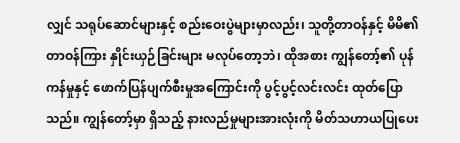လျှင် သရုပ်ဆောင်များနှင့် စည်းဝေးပွဲများမှာလည်း၊ သူတို့တာဝန်နှင့် မိမိ၏တာဝန်ကြား နှိုင်းယှဉ်ခြင်းများ မလုပ်တော့ဘဲ၊ ထိုအစား ကျွန်တော့်၏ ပုန်ကန်မှုနှင့် ဖောက်ပြန်ပျက်စီးမှုအကြောင်းကို ပွင့်ပွင့်လင်းလင်း ထုတ်ပြောသည်။ ကျွန်တော့်မှာ ရှိသည့် နားလည်မှုများအားလုံးကို မိတ်သဟာယပြုပေး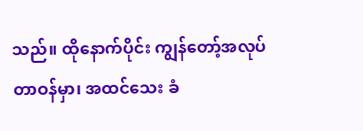သည်။ ထိုနောက်ပိုင်း ကျွန်တော့်အလုပ်တာဝန်မှာ၊ အထင်သေး ခံ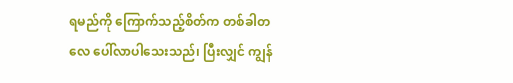ရမည်ကို ကြောက်သည့်စိတ်က တစ်ခါတလေ ပေါ်လာပါသေးသည်၊ ပြီးလျှင် ကျွန်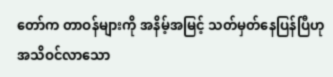တော်က တာဝန်များကို အနိမ့်အမြင့် သတ်မှတ်နေပြန်ပြီဟု အသိဝင်လာသော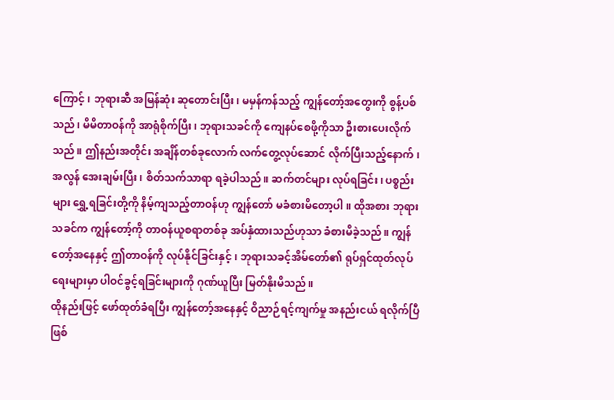ကြောင့်၊ ဘုရားဆီ အမြန်ဆုံး ဆုတောင်းပြီး၊ မမှန်ကန်သည့် ကျွန်တော့်အတွေးကို စွန့်ပစ်သည်၊ မိမိတာဝန်ကို အာရုံစိုက်ပြီး၊ ဘုရားသခင်ကို ကျေနပ်စေဖို့ကိုသာ ဦးစားပေးလိုက်သည်။ ဤနည်းအတိုင်း အချိန်တစ်ခုလောက် လက်တွေ့လုပ်ဆောင် လိုက်ပြီးသည့်နောက်၊ အလွန် အေးချမ်းပြီး၊ စိတ်သက်သာရာ ရခဲ့ပါသည်။ ဆက်တင်များ လုပ်ရခြင်း၊ ပစ္စည်းများ ရွှေ့ရခြင်းတို့ကို နိမ့်ကျသည့်တာဝန်ဟု ကျွန်တော် မခံစားမိတော့ပါ။ ထိုအစား ဘုရားသခင်က ကျွန်တော့်ကို တာဝန်ယူစရာတစ်ခု အပ်နှံထားသည်ဟုသာ ခံစားမိခဲ့သည်။ ကျွန်တော့်အနေနှင့် ဤတာဝန်ကို လုပ်နိုင်ခြင်းနှင့်၊ ဘုရားသခင့်အိမ်တော်၏ ရုပ်ရှင်ထုတ်လုပ်ရေးများမှာ ပါဝင်ခွင့်ရခြင်းများကို ဂုဏ်ယူပြီး မြတ်နိုးမိသည်။
ထိုနည်းဖြင့် ဖော်ထုတ်ခံရပြီး ကျွန်တော့်အနေနှင့် ဝိညာဉ်ရင့်ကျက်မှု အနည်းငယ် ရလိုက်ပြီဖြစ်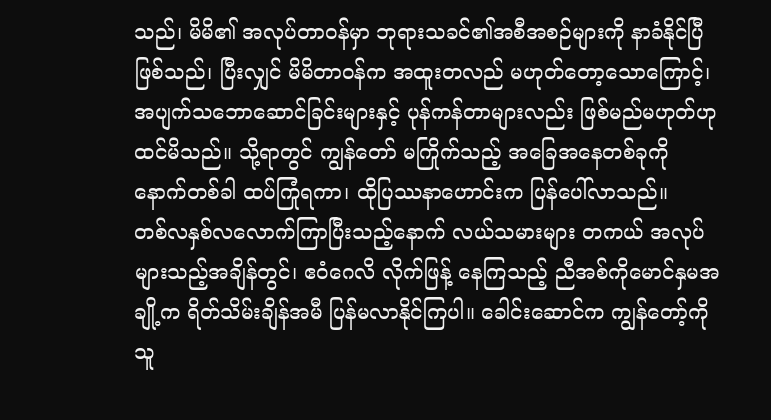သည်၊ မိမိ၏ အလုပ်တာဝန်မှာ ဘုရားသခင်၏အစီအစဉ်များကို နာခံနိုင်ပြီ ဖြစ်သည်၊ ပြီးလျှင် မိမိတာဝန်က အထူးတလည် မဟုတ်တော့သောကြောင့်၊ အပျက်သဘောဆောင်ခြင်းများနှင့် ပုန်ကန်တာများလည်း ဖြစ်မည်မဟုတ်ဟု ထင်မိသည်။ သို့ရာတွင် ကျွန်တော် မကြိုက်သည့် အခြေအနေတစ်ခုကို နောက်တစ်ခါ ထပ်ကြုံရကာ၊ ထိုပြဿနာဟောင်းက ပြန်ပေါ်လာသည်။
တစ်လနှစ်လလောက်ကြာပြီးသည့်နောက် လယ်သမားများ တကယ် အလုပ်များသည့်အချိန်တွင်၊ ဧဝံဂေလိ လိုက်ဖြန့် နေကြသည့် ညီအစ်ကိုမောင်နှမအချို့က ရိတ်သိမ်းချိန်အမီ ပြန်မလာနိုင်ကြပါ။ ခေါင်းဆောင်က ကျွန်တော့်ကို သူ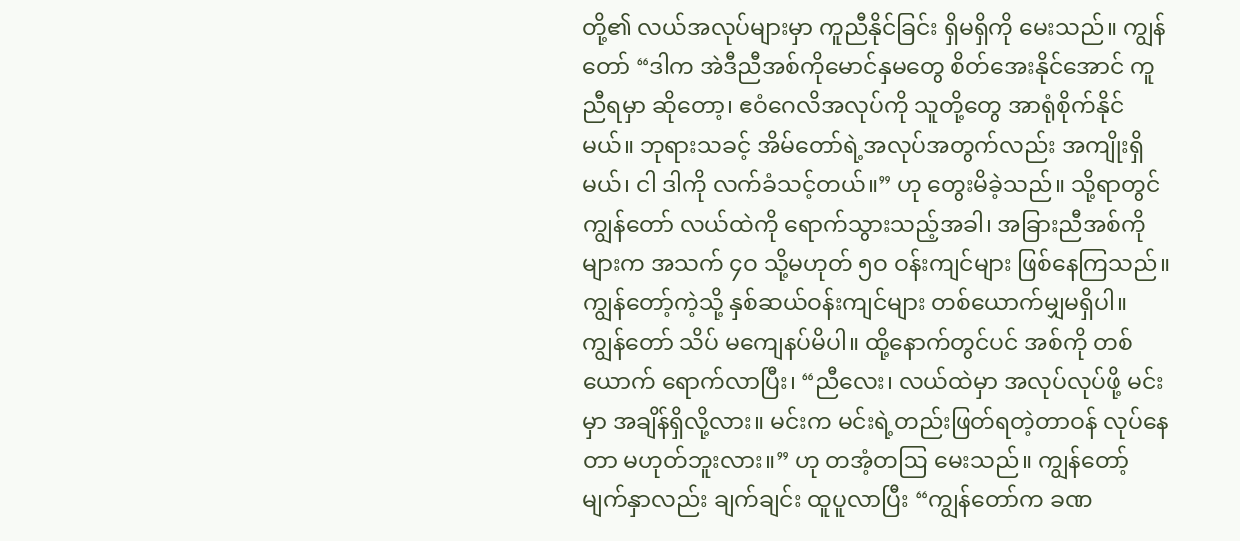တို့၏ လယ်အလုပ်များမှာ ကူညီနိုင်ခြင်း ရှိမရှိကို မေးသည်။ ကျွန်တော် “ဒါက အဲဒီညီအစ်ကိုမောင်နှမတွေ စိတ်အေးနိုင်အောင် ကူညီရမှာ ဆိုတော့၊ ဧဝံဂေလိအလုပ်ကို သူတို့တွေ အာရုံစိုက်နိုင်မယ်။ ဘုရားသခင့် အိမ်တော်ရဲ့အလုပ်အတွက်လည်း အကျိုးရှိမယ်၊ ငါ ဒါကို လက်ခံသင့်တယ်။” ဟု တွေးမိခဲ့သည်။ သို့ရာတွင် ကျွန်တော် လယ်ထဲကို ရောက်သွားသည့်အခါ၊ အခြားညီအစ်ကိုများက အသက် ၄ဝ သို့မဟုတ် ၅ဝ ဝန်းကျင်များ ဖြစ်နေကြသည်။ ကျွန်တော့်ကဲ့သို့ နှစ်ဆယ်ဝန်းကျင်များ တစ်ယောက်မျှမရှိပါ။ ကျွန်တော် သိပ် မကျေနပ်မိပါ။ ထို့နောက်တွင်ပင် အစ်ကို တစ်ယောက် ရောက်လာပြီး၊ “ညီလေး၊ လယ်ထဲမှာ အလုပ်လုပ်ဖို့ မင်းမှာ အချိန်ရှိလို့လား။ မင်းက မင်းရဲ့တည်းဖြတ်ရတဲ့တာဝန် လုပ်နေတာ မဟုတ်ဘူးလား။” ဟု တအံ့တဩ မေးသည်။ ကျွန်တော့်မျက်နှာလည်း ချက်ချင်း ထူပူလာပြီး “ကျွန်တော်က ခဏ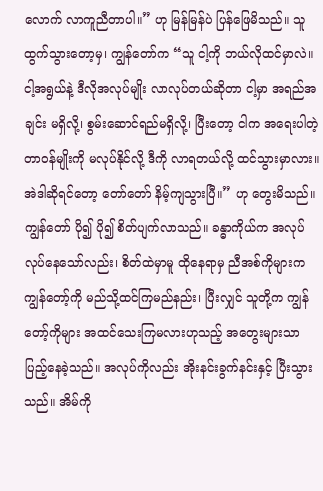လောက် လာကူညီတာပါ။” ဟု မြန်မြန်ပဲ ပြန်ဖြေမိသည်။ သူ ထွက်သွားတော့မှ၊ ကျွန်တော်က “သူ ငါ့ကို ဘယ်လိုထင်မှာလဲ။ ငါ့အရွယ်နဲ့ ဒီလိုအလုပ်မျိုး လာလုပ်တယ်ဆိုတာ ငါ့မှာ အရည်အချင်း မရှိလို့၊ စွမ်းဆောင်ရည်မရှိလို့၊ ပြီးတော့ ငါက အရေးပါတဲ့တာဝန်မျိုးကို မလုပ်နိုင်လို့ ဒီကို လာရတယ်လို့ ထင်သွားမှာလား။ အဲဒါဆိုရင်တော့ တော်တော် နိမ့်ကျသွားပြီ။” ဟု တွေးမိသည်။ ကျွန်တော် ပို၍ ပို၍ စိတ်ပျက်လာသည်။ ခန္ဓာကိုယ်က အလုပ်လုပ်နေသော်လည်း၊ စိတ်ထဲမှာမူ ထိုနေရာမှ ညီအစ်ကိုများက ကျွန်တော့်ကို မည်သို့ထင်ကြမည်နည်း၊ ပြီးလျှင် သူတို့က ကျွန်တော့်ကိုများ အထင်သေးကြမလားဟုသည့် အတွေးများသာ ပြည့်နေခဲ့သည်။ အလုပ်ကိုလည်း အိုးနင်းခွက်နင်းနှင့် ပြီးသွားသည်။ အိမ်ကို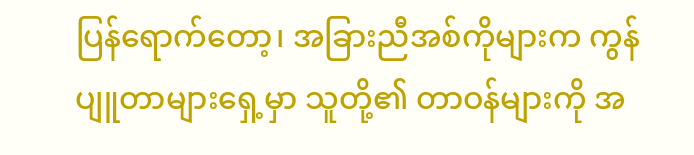ပြန်ရောက်တော့၊ အခြားညီအစ်ကိုများက ကွန်ပျူတာများရှေ့မှာ သူတို့၏ တာဝန်များကို အ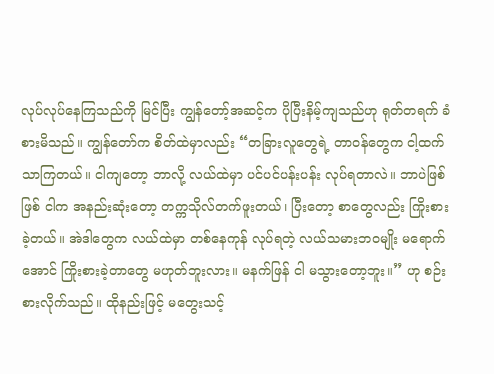လုပ်လုပ်နေကြသည်ကို မြင်ပြီး ကျွန်တော့်အဆင့်က ပိုပြီးနိမ့်ကျသည်ဟု ရုတ်တရက် ခံစားမိသည်။ ကျွန်တော်က စိတ်ထဲမှာလည်း “တခြားလူတွေရဲ့ တာဝန်တွေက ငါ့ထက် သာကြတယ်။ ငါကျတော့ ဘာလို့ လယ်ထဲမှာ ပင်ပင်ပန်းပန်း လုပ်ရတာလဲ။ ဘာပဲဖြစ်ဖြစ် ငါက အနည်းဆုံးတော့ တက္ကသိုလ်တက်ဖူးတယ်၊ ပြီးတော့ စာတွေလည်း ကြိုးစားခဲ့တယ်။ အဲဒါတွေက လယ်ထဲမှာ တစ်နေကုန် လုပ်ရတဲ့ လယ်သမားဘဝမျိုး မရောက်အောင် ကြိုးစားခဲ့တာတွေ မဟုတ်ဘူးလား။ မနက်ဖြန် ငါ မသွားတော့ဘူး။” ဟု စဉ်းစားလိုက်သည်။ ထိုနည်းဖြင့် မတွေးသင့်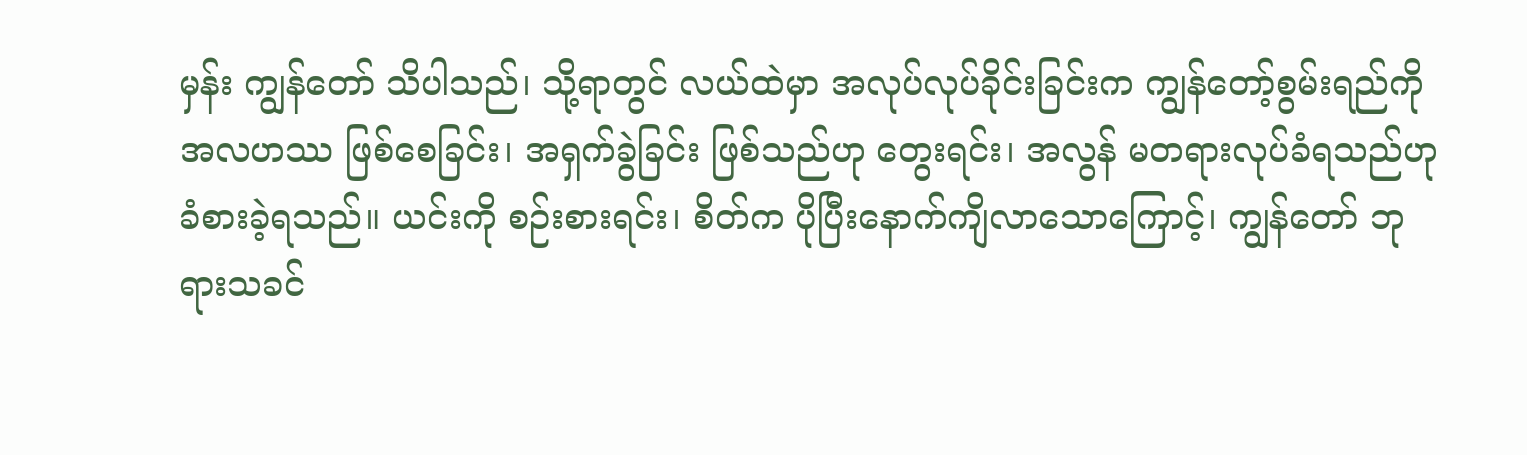မှန်း ကျွန်တော် သိပါသည်၊ သို့ရာတွင် လယ်ထဲမှာ အလုပ်လုပ်ခိုင်းခြင်းက ကျွန်တော့်စွမ်းရည်ကို အလဟဿ ဖြစ်စေခြင်း၊ အရှက်ခွဲခြင်း ဖြစ်သည်ဟု တွေးရင်း၊ အလွန် မတရားလုပ်ခံရသည်ဟု ခံစားခဲ့ရသည်။ ယင်းကို စဉ်းစားရင်း၊ စိတ်က ပိုပြီးနောက်ကျိလာသောကြောင့်၊ ကျွန်တော် ဘုရားသခင်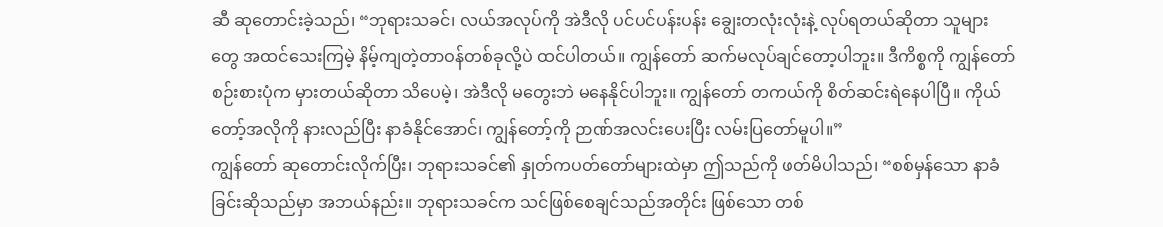ဆီ ဆုတောင်းခဲ့သည်၊ “ဘုရားသခင်၊ လယ်အလုပ်ကို အဲဒီလို ပင်ပင်ပန်းပန်း ချွေးတလုံးလုံးနဲ့ လုပ်ရတယ်ဆိုတာ သူများတွေ အထင်သေးကြမဲ့ နိမ့်ကျတဲ့တာဝန်တစ်ခုလို့ပဲ ထင်ပါတယ်။ ကျွန်တော် ဆက်မလုပ်ချင်တော့ပါဘူး။ ဒီကိစ္စကို ကျွန်တော် စဉ်းစားပုံက မှားတယ်ဆိုတာ သိပေမဲ့၊ အဲဒီလို မတွေးဘဲ မနေနိုင်ပါဘူး။ ကျွန်တော် တကယ်ကို စိတ်ဆင်းရဲနေပါပြီ။ ကိုယ်တော့်အလိုကို နားလည်ပြီး နာခံနိုင်အောင်၊ ကျွန်တော့်ကို ဉာဏ်အလင်းပေးပြီး လမ်းပြတော်မူပါ။”
ကျွန်တော် ဆုတောင်းလိုက်ပြီး၊ ဘုရားသခင်၏ နှုတ်ကပတ်တော်များထဲမှာ ဤသည်ကို ဖတ်မိပါသည်၊ “စစ်မှန်သော နာခံခြင်းဆိုသည်မှာ အဘယ်နည်း။ ဘုရားသခင်က သင်ဖြစ်စေချင်သည်အတိုင်း ဖြစ်သော တစ်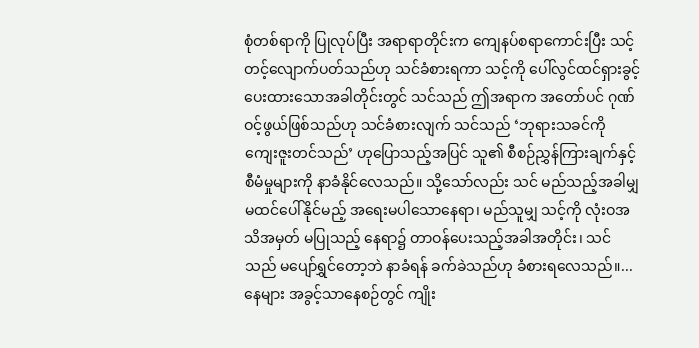စုံတစ်ရာကို ပြုလုပ်ပြီး အရာရာတိုင်းက ကျေနပ်စရာကောင်းပြီး သင့်တင့်လျောက်ပတ်သည်ဟု သင်ခံစားရကာ သင့်ကို ပေါ်လွင်ထင်ရှားခွင့် ပေးထားသောအခါတိုင်းတွင် သင်သည် ဤအရာက အတော်ပင် ဂုဏ်ဝင့်ဖွယ်ဖြစ်သည်ဟု သင်ခံစားလျက် သင်သည် ‘ဘုရားသခင်ကို ကျေးဇူးတင်သည်’ ဟုပြောသည့်အပြင် သူ၏ စီစဉ်ညွှန်ကြားချက်နှင့် စီမံမှုများကို နာခံနိုင်လေသည်။ သို့သော်လည်း သင် မည်သည့်အခါမျှ မထင်ပေါ်နိုင်မည့် အရေးမပါသောနေရာ၊ မည်သူမျှ သင့်ကို လုံးဝအသိအမှတ် မပြုသည့် နေရာ၌ တာဝန်ပေးသည့်အခါအတိုင်း၊ သင်သည် မပျော်ရွှင်တော့ဘဲ နာခံရန် ခက်ခဲသည်ဟု ခံစားရလေသည်။...နေများ အခွင့်သာနေစဉ်တွင် ကျိုး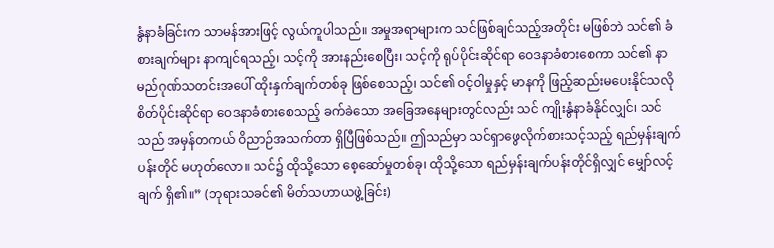နွံနာခံခြင်းက သာမန်အားဖြင့် လွယ်ကူပါသည်။ အမှုအရာများက သင်ဖြစ်ချင်သည့်အတိုင်း မဖြစ်ဘဲ သင်၏ ခံစားချက်များ နာကျင်ရသည့်၊ သင့်ကို အားနည်းစေပြီး၊ သင့်ကို ရုပ်ပိုင်းဆိုင်ရာ ဝေဒနာခံစားစေကာ သင်၏ နာမည်ဂုဏ်သတင်းအပေါ် ထိုးနှက်ချက်တစ်ခု ဖြစ်စေသည့်၊ သင်၏ ဝင့်ဝါမှုနှင့် မာနကို ဖြည့်ဆည်းမပေးနိုင်သလို စိတ်ပိုင်းဆိုင်ရာ ဝေဒနာခံစားစေသည့် ခက်ခဲသော အခြေအနေများတွင်လည်း သင် ကျိုးနွံနာခံနိုင်လျှင်၊ သင်သည် အမှန်တကယ် ဝိညာဉ်အသက်တာ ရှိပြီဖြစ်သည်။ ဤသည်မှာ သင်ရှာဖွေလိုက်စားသင့်သည့် ရည်မှန်းချက်ပန်းတိုင် မဟုတ်လော။ သင်၌ ထိုသို့သော စေ့ဆော်မှုတစ်ခု၊ ထိုသို့သော ရည်မှန်းချက်ပန်းတိုင်ရှိလျှင် မျှော်လင့်ချက် ရှိ၏။” (ဘုရားသခင်၏ မိတ်သဟာယဖွဲ့ခြင်း)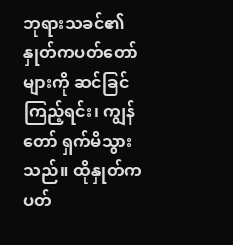ဘုရားသခင်၏နှုတ်ကပတ်တော်များကို ဆင်ခြင်ကြည့်ရင်း၊ ကျွန်တော် ရှက်မိသွားသည်။ ထိုနှုတ်ကပတ်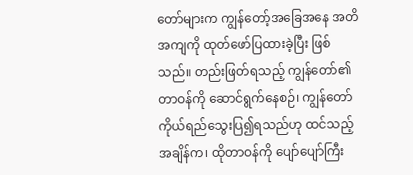တော်များက ကျွန်တော့်အခြေအနေ အတိအကျကို ထုတ်ဖော်ပြထားခဲ့ပြီး ဖြစ်သည်။ တည်းဖြတ်ရသည့် ကျွန်တော်၏တာဝန်ကို ဆောင်ရွက်နေစဉ်၊ ကျွန်တော် ကိုယ်ရည်သွေးပြ၍ရသည်ဟု ထင်သည့်အချိန်က၊ ထိုတာဝန်ကို ပျော်ပျော်ကြီး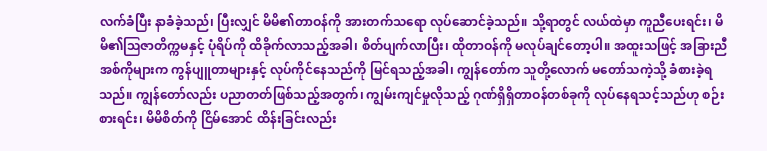လက်ခံပြီး နာခံခဲ့သည်၊ ပြီးလျှင် မိမိ၏တာဝန်ကို အားတက်သရော လုပ်ဆောင်ခဲ့သည်။ သို့ရာတွင် လယ်ထဲမှာ ကူညီပေးရင်း၊ မိမိ၏ဩဇာတိက္ကမနှင့် ပုံရိပ်ကို ထိခိုက်လာသည့်အခါ၊ စိတ်ပျက်လာပြီး၊ ထိုတာဝန်ကို မလုပ်ချင်တော့ပါ။ အထူးသဖြင့် အခြားညီအစ်ကိုများက ကွန်ပျူတာများနှင့် လုပ်ကိုင်နေသည်ကို မြင်ရသည့်အခါ၊ ကျွန်တော်က သူတို့လောက် မတော်သကဲ့သို့ ခံစားခဲ့ရသည်။ ကျွန်တော်လည်း ပညာတတ်ဖြစ်သည့်အတွက်၊ ကျွမ်းကျင်မှုလိုသည့် ဂုဏ်ရှိရှိတာဝန်တစ်ခုကို လုပ်နေရသင့်သည်ဟု စဉ်းစားရင်း၊ မိမိစိတ်ကို ငြိမ်အောင် ထိန်းခြင်းလည်း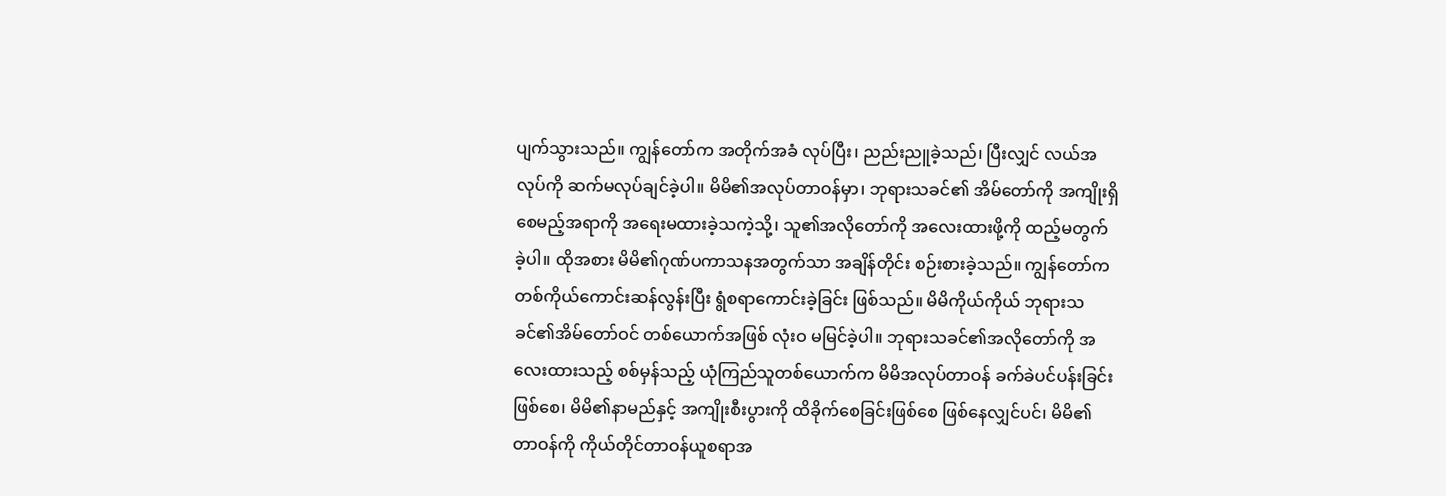ပျက်သွားသည်။ ကျွန်တော်က အတိုက်အခံ လုပ်ပြီး၊ ညည်းညူခဲ့သည်၊ ပြီးလျှင် လယ်အလုပ်ကို ဆက်မလုပ်ချင်ခဲ့ပါ။ မိမိ၏အလုပ်တာဝန်မှာ၊ ဘုရားသခင်၏ အိမ်တော်ကို အကျိုးရှိစေမည့်အရာကို အရေးမထားခဲ့သကဲ့သို့၊ သူ၏အလိုတော်ကို အလေးထားဖို့ကို ထည့်မတွက်ခဲ့ပါ။ ထိုအစား မိမိ၏ဂုဏ်ပကာသနအတွက်သာ အချိန်တိုင်း စဉ်းစားခဲ့သည်။ ကျွန်တော်က တစ်ကိုယ်ကောင်းဆန်လွန်းပြီး ရွံစရာကောင်းခဲ့ခြင်း ဖြစ်သည်။ မိမိကိုယ်ကိုယ် ဘုရားသခင်၏အိမ်တော်ဝင် တစ်ယောက်အဖြစ် လုံးဝ မမြင်ခဲ့ပါ။ ဘုရားသခင်၏အလိုတော်ကို အလေးထားသည့် စစ်မှန်သည့် ယုံကြည်သူတစ်ယောက်က မိမိအလုပ်တာဝန် ခက်ခဲပင်ပန်းခြင်းဖြစ်စေ၊ မိမိ၏နာမည်နှင့် အကျိုးစီးပွားကို ထိခိုက်စေခြင်းဖြစ်စေ ဖြစ်နေလျှင်ပင်၊ မိမိ၏တာဝန်ကို ကိုယ်တိုင်တာဝန်ယူစရာအ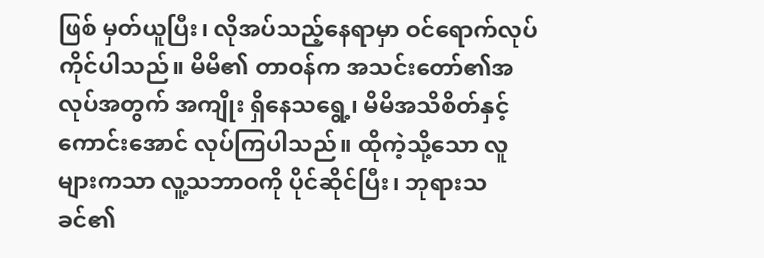ဖြစ် မှတ်ယူပြီး၊ လိုအပ်သည့်နေရာမှာ ဝင်ရောက်လုပ်ကိုင်ပါသည်။ မိမိ၏ တာဝန်က အသင်းတော်၏အလုပ်အတွက် အကျိုး ရှိနေသရွေ့၊ မိမိအသိစိတ်နှင့် ကောင်းအောင် လုပ်ကြပါသည်။ ထိုကဲ့သို့သော လူများကသာ လူ့သဘာဝကို ပိုင်ဆိုင်ပြီး၊ ဘုရားသခင်၏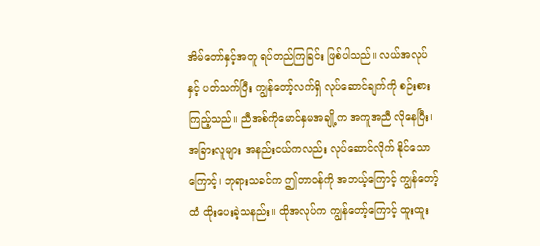အိမ်တော်နှင့်အတူ ရပ်တည်ကြခြင်း ဖြစ်ပါသည်။ လယ်အလုပ်နှင့် ပတ်သက်ပြီး ကျွန်တော့်လက်ရှိ လုပ်ဆောင်ချက်ကို စဉ်းစားကြည့်သည်။ ညီအစ်ကိုမောင်နှမအချို့က အကူအညီ လိုနေပြီး၊ အခြားလူများ အနည်းငယ်ကလည်း လုပ်ဆောင်လိုက် နိုင်သောကြောင့်၊ ဘုရားသခင်က ဤတာဝန်ကို အဘယ့်ကြောင့် ကျွန်တော့်ထံ ထိုးပေးခဲ့သနည်း။ ထိုအလုပ်က ကျွန်တော့်ကြောင့် ထူးထူး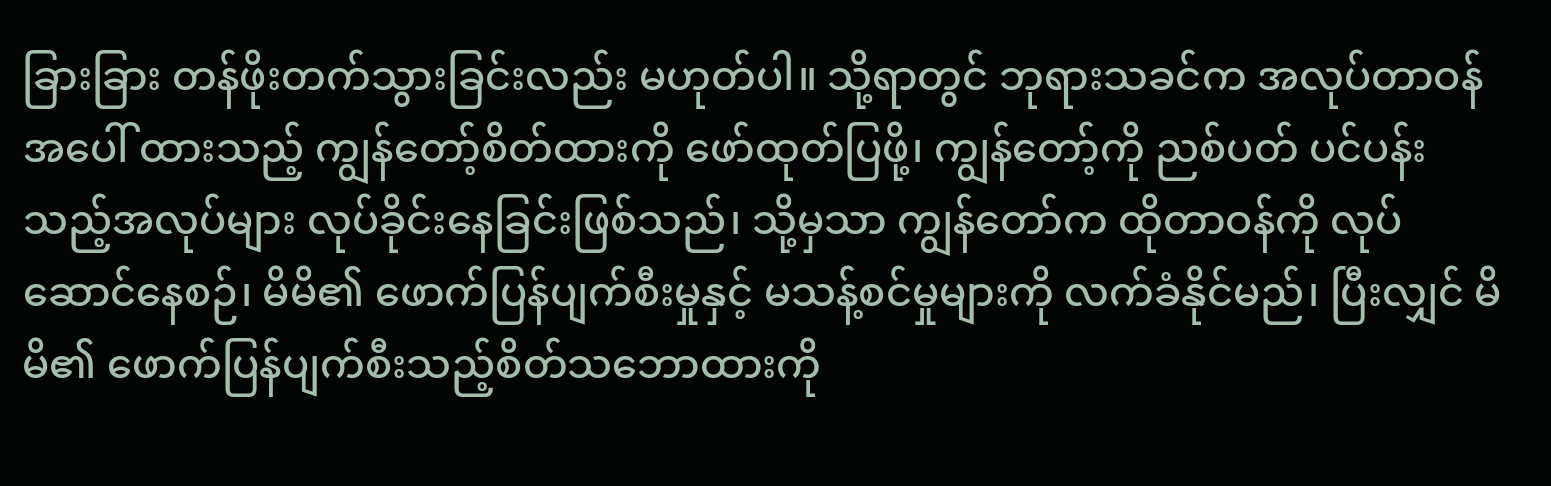ခြားခြား တန်ဖိုးတက်သွားခြင်းလည်း မဟုတ်ပါ။ သို့ရာတွင် ဘုရားသခင်က အလုပ်တာဝန်အပေါ် ထားသည့် ကျွန်တော့်စိတ်ထားကို ဖော်ထုတ်ပြဖို့၊ ကျွန်တော့်ကို ညစ်ပတ် ပင်ပန်းသည့်အလုပ်များ လုပ်ခိုင်းနေခြင်းဖြစ်သည်၊ သို့မှသာ ကျွန်တော်က ထိုတာဝန်ကို လုပ်ဆောင်နေစဉ်၊ မိမိ၏ ဖောက်ပြန်ပျက်စီးမှုနှင့် မသန့်စင်မှုများကို လက်ခံနိုင်မည်၊ ပြီးလျှင် မိမိ၏ ဖောက်ပြန်ပျက်စီးသည့်စိတ်သဘောထားကို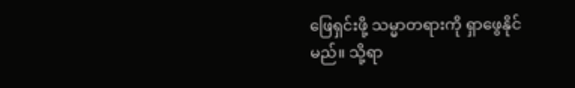ဖြေရှင်းဖို့ သမ္မာတရားကို ရှာဖွေနိုင်မည်။ သို့ရာ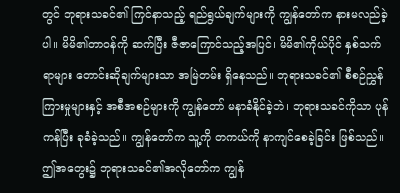တွင် ဘုရားသခင်၏ ကြင်နာသည့် ရည်ရွယ်ချက်များကို ကျွန်တော်က နားမလည်ခဲ့ပါ။ မိမိ၏တာဝန်ကို ဆက်ပြီး ဇီဇာကြောင်သည့်အပြင်၊ မိမိ၏ကိုယ်ပိုင် နှစ်သက်ရာများ တောင်းဆိုချက်များသာ အမြဲတမ်း ရှိနေသည်။ ဘုရားသခင်၏ စီစဉ်ညွှန်ကြားမှုများနှင့် အစီအစဉ်များကို ကျွန်တော် မနာခံနိုင်ခဲ့ဘဲ၊ ဘုရားသခင်ကိုသာ ပုန်ကန်ပြီး ခုခံခဲ့သည်။ ကျွန်တော်က သူ့ကို တကယ်ကို နာကျင်စေခဲ့ခြင်း ဖြစ်သည်။ ဤအတွေး၌ ဘုရားသခင်၏အလိုတော်က ကျွန်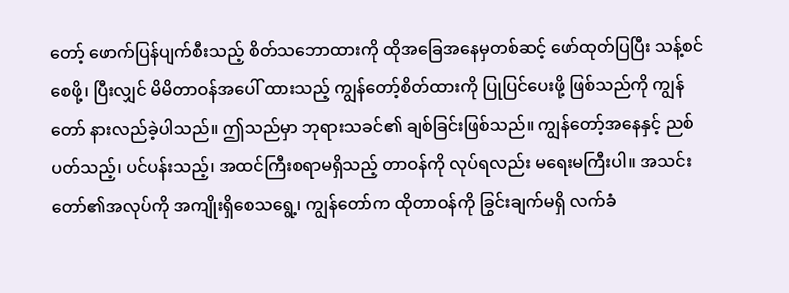တော့် ဖောက်ပြန်ပျက်စီးသည့် စိတ်သဘောထားကို ထိုအခြေအနေမှတစ်ဆင့် ဖော်ထုတ်ပြပြီး သန့်စင်စေဖို့၊ ပြီးလျှင် မိမိတာဝန်အပေါ် ထားသည့် ကျွန်တော့်စိတ်ထားကို ပြုပြင်ပေးဖို့ ဖြစ်သည်ကို ကျွန်တော် နားလည်ခဲ့ပါသည်။ ဤသည်မှာ ဘုရားသခင်၏ ချစ်ခြင်းဖြစ်သည်။ ကျွန်တော့်အနေနှင့် ညစ်ပတ်သည့်၊ ပင်ပန်းသည့်၊ အထင်ကြီးစရာမရှိသည့် တာဝန်ကို လုပ်ရလည်း မရေးမကြီးပါ။ အသင်းတော်၏အလုပ်ကို အကျိုးရှိစေသရွေ့၊ ကျွန်တော်က ထိုတာဝန်ကို ခြွင်းချက်မရှိ လက်ခံ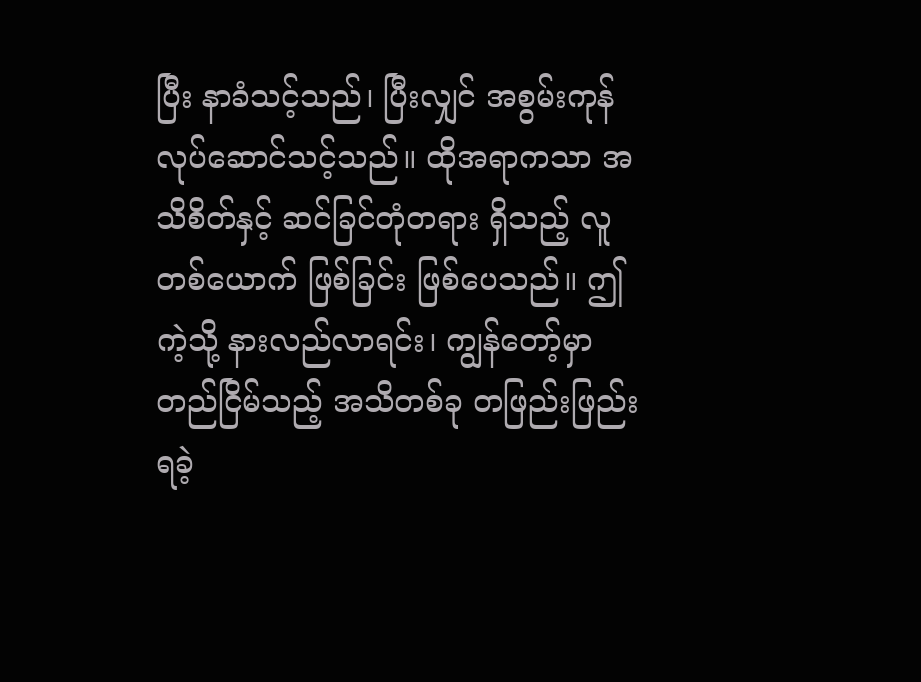ပြီး နာခံသင့်သည်၊ ပြီးလျှင် အစွမ်းကုန် လုပ်ဆောင်သင့်သည်။ ထိုအရာကသာ အသိစိတ်နှင့် ဆင်ခြင်တုံတရား ရှိသည့် လူတစ်ယောက် ဖြစ်ခြင်း ဖြစ်ပေသည်။ ဤကဲ့သို့ နားလည်လာရင်း၊ ကျွန်တော့်မှာ တည်ငြိမ်သည့် အသိတစ်ခု တဖြည်းဖြည်း ရခဲ့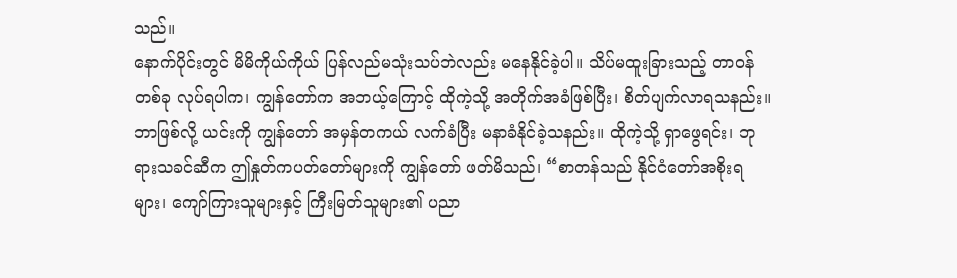သည်။
နောက်ပိုင်းတွင် မိမိကိုယ်ကိုယ် ပြန်လည်မသုံးသပ်ဘဲလည်း မနေနိုင်ခဲ့ပါ။ သိပ်မထူးခြားသည့် တာဝန်တစ်ခု လုပ်ရပါက၊ ကျွန်တော်က အဘယ့်ကြောင့် ထိုကဲ့သို့ အတိုက်အခံဖြစ်ပြီး၊ စိတ်ပျက်လာရသနည်း။ ဘာဖြစ်လို့ ယင်းကို ကျွန်တော် အမှန်တကယ် လက်ခံပြီး မနာခံနိုင်ခဲ့သနည်း။ ထိုကဲ့သို့ ရှာဖွေရင်း၊ ဘုရားသခင်ဆီက ဤနှုတ်ကပတ်တော်များကို ကျွန်တော် ဖတ်မိသည်၊ “စာတန်သည် နိုင်ငံတော်အစိုးရများ၊ ကျော်ကြားသူများနှင့် ကြီးမြတ်သူများ၏ ပညာ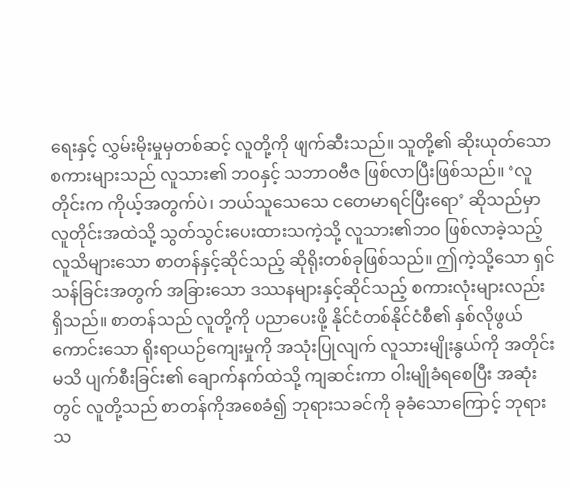ရေးနှင့် လွှမ်းမိုးမှုမှတစ်ဆင့် လူတို့ကို ဖျက်ဆီးသည်။ သူတို့၏ ဆိုးယုတ်သော စကားများသည် လူသား၏ ဘဝနှင့် သဘာဝဗီဇ ဖြစ်လာပြီးဖြစ်သည်။ ‘လူတိုင်းက ကိုယ့်အတွက်ပဲ၊ ဘယ်သူသေသေ ငတေမာရင်ပြီးရော’ ဆိုသည်မှာ လူတိုင်းအထဲသို့ သွတ်သွင်းပေးထားသကဲ့သို့ လူသား၏ဘဝ ဖြစ်လာခဲ့သည့် လူသိများသော စာတန်နှင့်ဆိုင်သည့် ဆိုရိုးတစ်ခုဖြစ်သည်။ ဤကဲ့သို့သော ရှင်သန်ခြင်းအတွက် အခြားသော ဒဿနများနှင့်ဆိုင်သည့် စကားလုံးများလည်း ရှိသည်။ စာတန်သည် လူတို့ကို ပညာပေးဖို့ နိုင်ငံတစ်နိုင်ငံစီ၏ နှစ်လိုဖွယ်ကောင်းသော ရိုးရာယဉ်ကျေးမှုကို အသုံးပြုလျက် လူသားမျိုးနွယ်ကို အတိုင်းမသိ ပျက်စီးခြင်း၏ ချောက်နက်ထဲသို့ ကျဆင်းကာ ဝါးမျိုခံရစေပြီး အဆုံးတွင် လူတို့သည် စာတန်ကိုအစေခံ၍ ဘုရားသခင်ကို ခုခံသောကြောင့် ဘုရားသ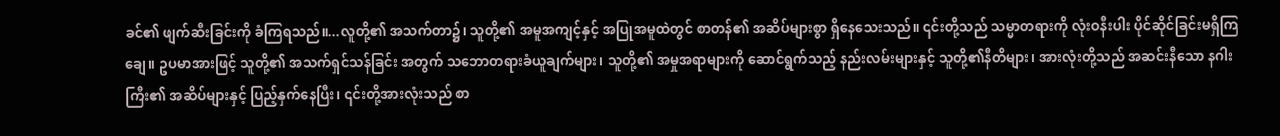ခင်၏ ဖျက်ဆီးခြင်းကို ခံကြရသည်။...လူတို့၏ အသက်တာ၌၊ သူတို့၏ အမူအကျင့်နှင့် အပြုအမူထဲတွင် စာတန်၏ အဆိပ်များစွာ ရှိနေသေးသည်။ ၎င်းတို့သည် သမ္မာတရားကို လုံးဝနီးပါး ပိုင်ဆိုင်ခြင်းမရှိကြချေ။ ဥပမာအားဖြင့် သူတို့၏ အသက်ရှင်သန်ခြင်း အတွက် သဘောတရားခံယူချက်များ၊ သူတို့၏ အမှုအရာများကို ဆောင်ရွက်သည့် နည်းလမ်းများနှင့် သူတို့၏နီတိများ၊ အားလုံးတို့သည် အဆင်းနီသော နဂါးကြီး၏ အဆိပ်များနှင့် ပြည့်နှက်နေပြီး၊ ၎င်းတို့အားလုံးသည် စာ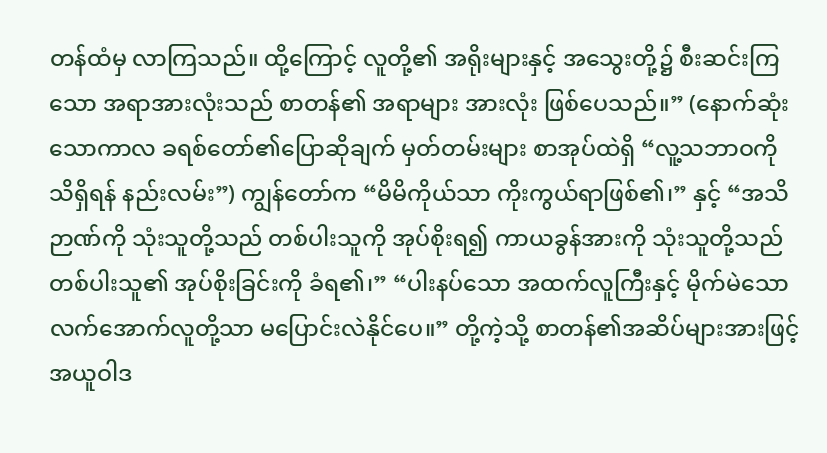တန်ထံမှ လာကြသည်။ ထို့ကြောင့် လူတို့၏ အရိုးများနှင့် အသွေးတို့၌ စီးဆင်းကြသော အရာအားလုံးသည် စာတန်၏ အရာများ အားလုံး ဖြစ်ပေသည်။” (နောက်ဆုံးသောကာလ ခရစ်တော်၏ပြောဆိုချက် မှတ်တမ်းများ စာအုပ်ထဲရှိ “လူ့သဘာဝကို သိရှိရန် နည်းလမ်း”) ကျွန်တော်က “မိမိကိုယ်သာ ကိုးကွယ်ရာဖြစ်၏၊” နှင့် “အသိဉာဏ်ကို သုံးသူတို့သည် တစ်ပါးသူကို အုပ်စိုးရ၍ ကာယခွန်အားကို သုံးသူတို့သည် တစ်ပါးသူ၏ အုပ်စိုးခြင်းကို ခံရ၏၊” “ပါးနပ်သော အထက်လူကြီးနှင့် မိုက်မဲသော လက်အောက်လူတို့သာ မပြောင်းလဲနိုင်ပေ။” တို့ကဲ့သို့ စာတန်၏အဆိပ်များအားဖြင့် အယူဝါဒ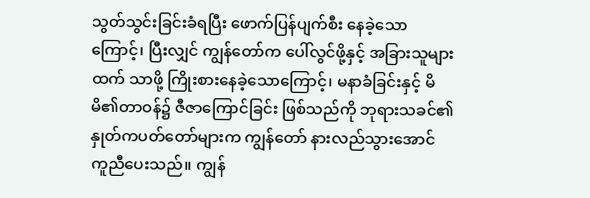သွတ်သွင်းခြင်းခံရပြီး ဖောက်ပြန်ပျက်စီး နေခဲ့သောကြောင့်၊ ပြီးလျှင် ကျွန်တော်က ပေါ်လွင်ဖို့နှင့် အခြားသူများထက် သာဖို့ ကြိုးစားနေခဲ့သောကြောင့်၊ မနာခံခြင်းနှင့် မိမိ၏တာဝန်၌ ဇီဇာကြောင်ခြင်း ဖြစ်သည်ကို ဘုရားသခင်၏ နှုတ်ကပတ်တော်များက ကျွန်တော် နားလည်သွားအောင် ကူညီပေးသည်။ ကျွန်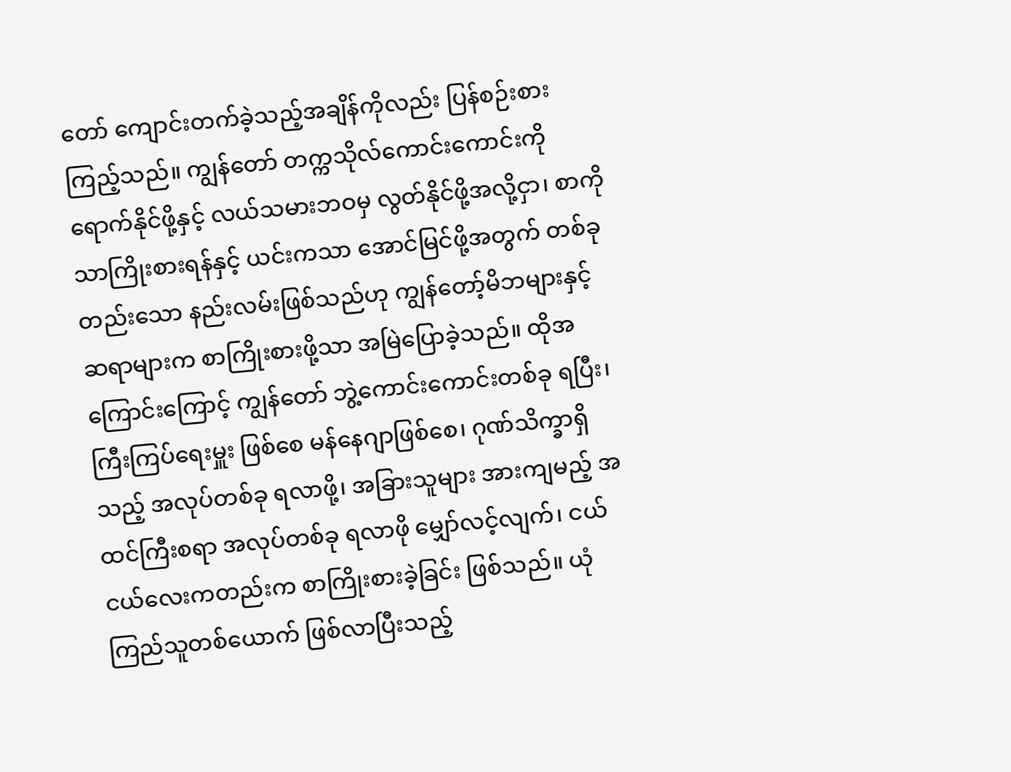တော် ကျောင်းတက်ခဲ့သည့်အချိန်ကိုလည်း ပြန်စဉ်းစားကြည့်သည်။ ကျွန်တော် တက္ကသိုလ်ကောင်းကောင်းကို ရောက်နိုင်ဖို့နှင့် လယ်သမားဘဝမှ လွတ်နိုင်ဖို့အလို့ငှာ၊ စာကိုသာကြိုးစားရန်နှင့် ယင်းကသာ အောင်မြင်ဖို့အတွက် တစ်ခုတည်းသော နည်းလမ်းဖြစ်သည်ဟု ကျွန်တော့်မိဘများနှင့် ဆရာများက စာကြိုးစားဖို့သာ အမြဲပြောခဲ့သည်။ ထိုအကြောင်းကြောင့် ကျွန်တော် ဘွဲ့ကောင်းကောင်းတစ်ခု ရပြီး၊ ကြီးကြပ်ရေးမှူး ဖြစ်စေ မန်နေဂျာဖြစ်စေ၊ ဂုဏ်သိက္ခာရှိသည့် အလုပ်တစ်ခု ရလာဖို့၊ အခြားသူများ အားကျမည့် အထင်ကြီးစရာ အလုပ်တစ်ခု ရလာဖို မျှော်လင့်လျက်၊ ငယ်ငယ်လေးကတည်းက စာကြိုးစားခဲ့ခြင်း ဖြစ်သည်။ ယုံကြည်သူတစ်ယောက် ဖြစ်လာပြီးသည့်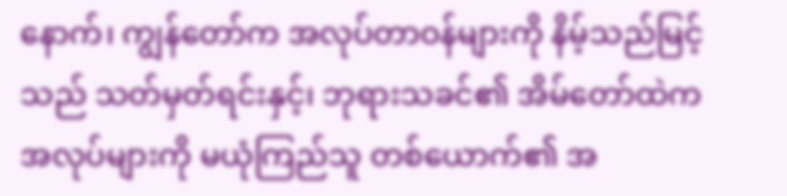နောက်၊ ကျွန်တော်က အလုပ်တာဝန်များကို နိမ့်သည်မြင့်သည် သတ်မှတ်ရင်းနှင့်၊ ဘုရားသခင်၏ အိမ်တော်ထဲက အလုပ်များကို မယုံကြည်သူ တစ်ယောက်၏ အ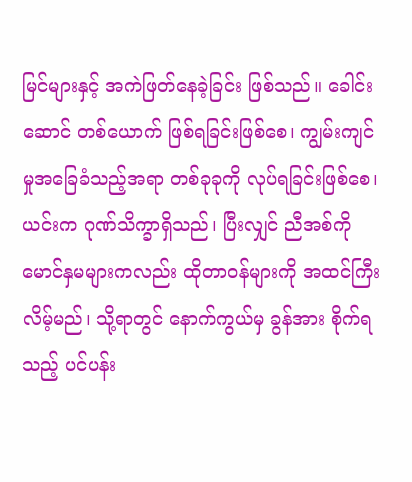မြင်များနှင့် အကဲဖြတ်နေခဲ့ခြင်း ဖြစ်သည်။ ခေါင်းဆောင် တစ်ယောက် ဖြစ်ရခြင်းဖြစ်စေ၊ ကျွမ်းကျင်မှုအခြေခံသည့်အရာ တစ်ခုခုကို လုပ်ရခြင်းဖြစ်စေ၊ ယင်းက ဂုဏ်သိက္ခာရှိသည်၊ ပြီးလျှင် ညီအစ်ကို မောင်နှမများကလည်း ထိုတာဝန်များကို အထင်ကြီးလိမ့်မည်၊ သို့ရာတွင် နောက်ကွယ်မှ ခွန်အား စိုက်ရသည့် ပင်ပန်း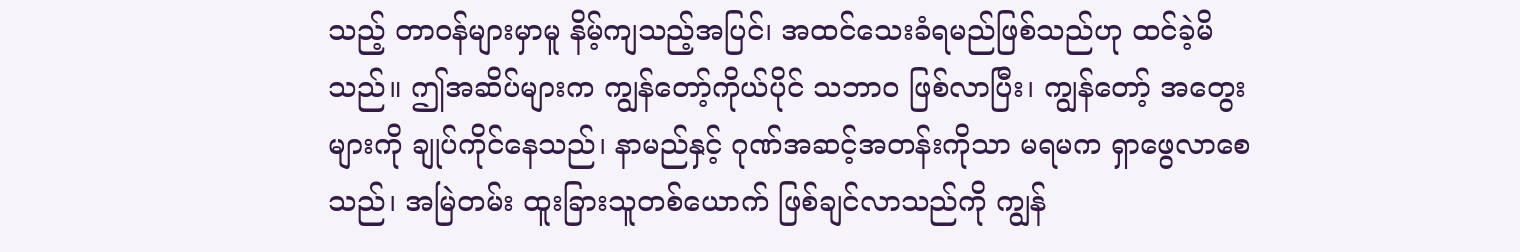သည့် တာဝန်များမှာမူ နိမ့်ကျသည့်အပြင်၊ အထင်သေးခံရမည်ဖြစ်သည်ဟု ထင်ခဲ့မိသည်။ ဤအဆိပ်များက ကျွန်တော့်ကိုယ်ပိုင် သဘာဝ ဖြစ်လာပြီး၊ ကျွန်တော့် အတွေးများကို ချုပ်ကိုင်နေသည်၊ နာမည်နှင့် ဂုဏ်အဆင့်အတန်းကိုသာ မရမက ရှာဖွေလာစေသည်၊ အမြဲတမ်း ထူးခြားသူတစ်ယောက် ဖြစ်ချင်လာသည်ကို ကျွန်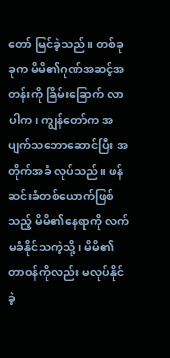တော် မြင်ခဲ့သည်။ တစ်ခုခုက မိမိ၏ဂုဏ်အဆင့်အတန်းကို ခြိမ်းခြောက် လာပါက၊ ကျွန်တော်က အပျက်သဘောဆောင်ပြီး အတိုက်အခံ လုပ်သည်။ ဖန်ဆင်းခံတစ်ယောက်ဖြစ်သည့် မိမိ၏နေရာကို လက်မခံနိုင်သကဲ့သို့၊ မိမိ၏တာဝန်ကိုလည်း မလုပ်နိုင်ခဲ့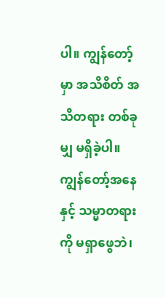ပါ။ ကျွန်တော့်မှာ အသိစိတ် အသိတရား တစ်ခုမျှ မရှိခဲ့ပါ။ ကျွန်တော့်အနေနှင့် သမ္မာတရားကို မရှာဖွေဘဲ၊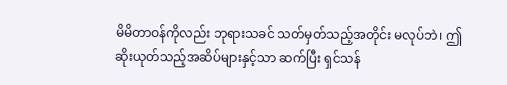မိမိတာဝန်ကိုလည်း ဘုရားသခင် သတ်မှတ်သည့်အတိုင်း မလုပ်ဘဲ၊ ဤဆိုးယုတ်သည့်အဆိပ်များနှင့်သာ ဆက်ပြီး ရှင်သန်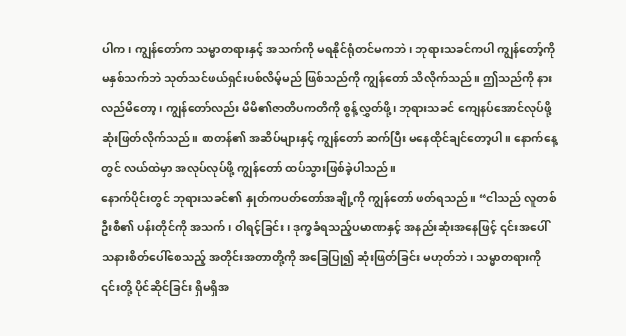ပါက၊ ကျွန်တော်က သမ္မာတရားနှင့် အသက်ကို မရနိုင်ရုံတင်မကဘဲ၊ ဘုရားသခင်ကပါ ကျွန်တော့်ကို မနှစ်သက်ဘဲ သုတ်သင်ဖယ်ရှင်းပစ်လိမ့်မည် ဖြစ်သည်ကို ကျွန်တော် သိလိုက်သည်။ ဤသည်ကို နားလည်မိတော့၊ ကျွန်တော်လည်း မိမိ၏ဇာတိပကတိကို စွန့်လွှတ်ဖို့၊ ဘုရားသခင် ကျေနပ်အောင်လုပ်ဖို့ ဆုံးဖြတ်လိုက်သည်။ စာတန်၏ အဆိပ်များနှင့် ကျွန်တော် ဆက်ပြီး မနေထိုင်ချင်တော့ပါ။ နောက်နေ့တွင် လယ်ထဲမှာ အလုပ်လုပ်ဖို့ ကျွန်တော် ထပ်သွားဖြစ်ခဲ့ပါသည်။
နောက်ပိုင်းတွင် ဘုရားသခင်၏ နှုတ်ကပတ်တော်အချို့ကို ကျွန်တော် ဖတ်ရသည်။ “ငါသည် လူတစ်ဦးစီ၏ ပန်းတိုင်ကို အသက်၊ ဝါရင့်ခြင်း၊ ဒုက္ခခံရသည့်ပမာဏနှင့် အနည်းဆုံးအနေဖြင့် ၎င်းအပေါ် သနားစိတ်ပေါ်စေသည့် အတိုင်းအတာတို့ကို အခြေပြု၍ ဆုံးဖြတ်ခြင်း မဟုတ်ဘဲ၊ သမ္မာတရားကို ၎င်းတို့ ပိုင်ဆိုင်ခြင်း ရှိမရှိအ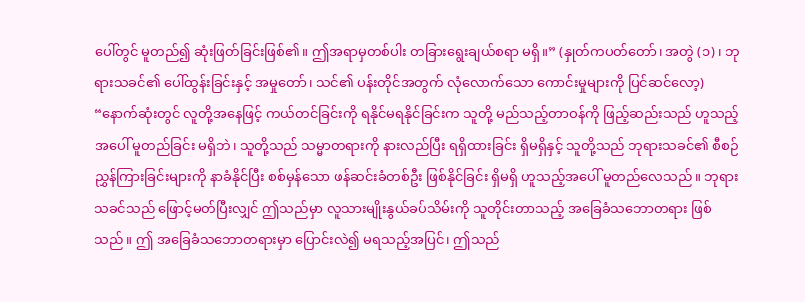ပေါ်တွင် မူတည်၍ ဆုံးဖြတ်ခြင်းဖြစ်၏။ ဤအရာမှတစ်ပါး တခြားရွေးချယ်စရာ မရှိ။” (နှုတ်ကပတ်တော်၊ အတွဲ (၁)၊ ဘုရားသခင်၏ ပေါ်ထွန်းခြင်းနှင့် အမှုတော်၊ သင်၏ ပန်းတိုင်အတွက် လုံလောက်သော ကောင်းမှုများကို ပြင်ဆင်လော့) “နောက်ဆုံးတွင် လူတို့အနေဖြင့် ကယ်တင်ခြင်းကို ရနိုင်မရနိုင်ခြင်းက သူတို့ မည်သည့်တာဝန်ကို ဖြည့်ဆည်းသည် ဟူသည့်အပေါ် မူတည်ခြင်း မရှိဘဲ၊ သူတို့သည် သမ္မာတရားကို နားလည်ပြီး ရရှိထားခြင်း ရှိမရှိနှင့် သူတို့သည် ဘုရားသခင်၏ စီစဉ်ညွှန်ကြားခြင်းများကို နာခံနိုင်ပြီး စစ်မှန်သော ဖန်ဆင်းခံတစ်ဦး ဖြစ်နိုင်ခြင်း ရှိမရှိ ဟူသည့်အပေါ် မူတည်လေသည်။ ဘုရားသခင်သည် ဖြောင့်မတ်ပြီးလျှင် ဤသည်မှာ လူသားမျိုးနွယ်ခပ်သိမ်းကို သူတိုင်းတာသည့် အခြေခံသဘောတရား ဖြစ်သည်။ ဤ အခြေခံသဘောတရားမှာ ပြောင်းလဲ၍ မရသည့်အပြင်၊ ဤသည်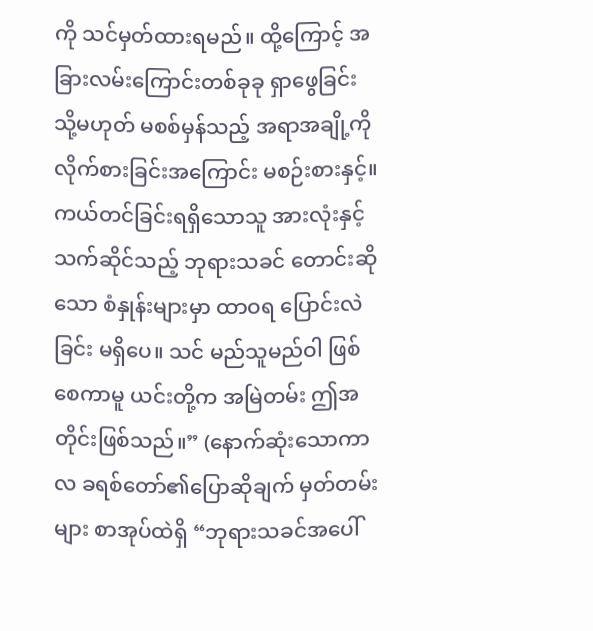ကို သင်မှတ်ထားရမည်။ ထို့ကြောင့် အခြားလမ်းကြောင်းတစ်ခုခု ရှာဖွေခြင်း သို့မဟုတ် မစစ်မှန်သည့် အရာအချို့ကို လိုက်စားခြင်းအကြောင်း မစဉ်းစားနှင့်။ ကယ်တင်ခြင်းရရှိသောသူ အားလုံးနှင့်သက်ဆိုင်သည့် ဘုရားသခင် တောင်းဆိုသော စံနှုန်းများမှာ ထာဝရ ပြောင်းလဲခြင်း မရှိပေ။ သင် မည်သူမည်ဝါ ဖြစ်စေကာမူ ယင်းတို့က အမြဲတမ်း ဤအတိုင်းဖြစ်သည်။” (နောက်ဆုံးသောကာလ ခရစ်တော်၏ပြောဆိုချက် မှတ်တမ်းများ စာအုပ်ထဲရှိ “ဘုရားသခင်အပေါ်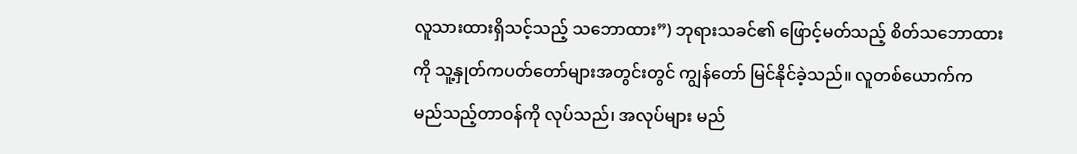လူသားထားရှိသင့်သည့် သဘောထား”) ဘုရားသခင်၏ ဖြောင့်မတ်သည့် စိတ်သဘောထားကို သူ့နှုတ်ကပတ်တော်များအတွင်းတွင် ကျွန်တော် မြင်နိုင်ခဲ့သည်။ လူတစ်ယောက်က မည်သည့်တာဝန်ကို လုပ်သည်၊ အလုပ်များ မည်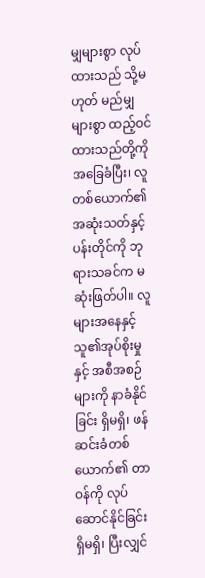မျှများစွာ လုပ်ထားသည် သို့မဟုတ် မည်မျှများစွာ ထည့်ဝင်ထားသည်တို့ကို အခြေခံပြီး၊ လူတစ်ယောက်၏ အဆုံးသတ်နှင့် ပန်းတိုင်ကို ဘုရားသခင်က မဆုံးဖြတ်ပါ။ လူများအနေနှင့် သူ၏အုပ်စိုးမှုနှင့် အစီအစဉ်များကို နာခံနိုင်ခြင်း ရှိမရှိ၊ ဖန်ဆင်းခံတစ်ယောက်၏ တာဝန်ကို လုပ်ဆောင်နိုင်ခြင်း ရှိမရှိ၊ ပြီးလျှင်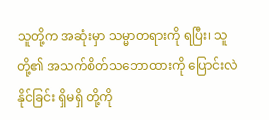သူတို့က အဆုံးမှာ သမ္မာတရားကို ရပြီး၊ သူတို့၏ အသက်စိတ်သဘောထားကို ပြောင်းလဲနိုင်ခြင်း ရှိမရှိ တို့ကို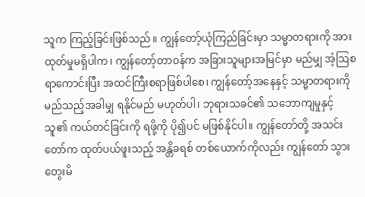သူက ကြည့်ခြင်းဖြစ်သည်။ ကျွန်တော့်ယုံကြည်ခြင်းမှာ သမ္မာတရားကို အားထုတ်မှုမရှိပါက၊ ကျွန်တော့်တာဝန်က အခြားသူများအမြင်မှာ မည်မျှ အံ့ဩစရာကောင်းပြီး အထင်ကြီးစရာဖြစ်ပါစေ၊ ကျွန်တော့်အနေနှင့် သမ္မာတရားကို မည်သည့်အခါမျှ ရနိုင်မည် မဟုတ်ပါ၊ ဘုရားသခင်၏ သဘောကျမှုနှင့် သူ၏ ကယ်တင်ခြင်းကို ရဖို့ကို ပို၍ပင် မဖြစ်နိုင်ပါ။ ကျွန်တော်တို့ အသင်းတော်က ထုတ်ပယ်ဖူးသည့် အန္တိခရစ် တစ်ယောက်ကိုလည်း ကျွန်တော် သွားတွေးမိ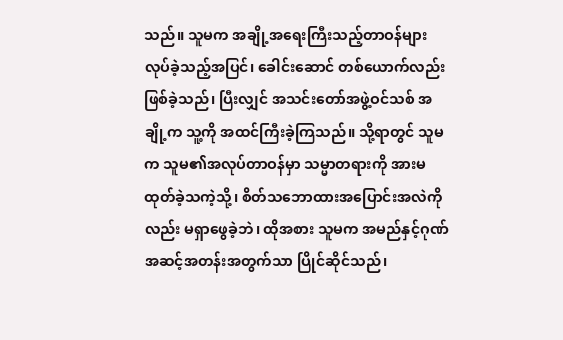သည်။ သူမက အချို့အရေးကြီးသည့်တာဝန်များ လုပ်ခဲ့သည့်အပြင်၊ ခေါင်းဆောင် တစ်ယောက်လည်း ဖြစ်ခဲ့သည်၊ ပြီးလျှင် အသင်းတော်အဖွဲ့ဝင်သစ် အချို့က သူ့ကို အထင်ကြီးခဲ့ကြသည်။ သို့ရာတွင် သူမက သူမ၏အလုပ်တာဝန်မှာ သမ္မာတရားကို အားမထုတ်ခဲ့သကဲ့သို့၊ စိတ်သဘောထားအပြောင်းအလဲကိုလည်း မရှာဖွေခဲ့ဘဲ၊ ထိုအစား သူမက အမည်နှင့်ဂုဏ်အဆင့်အတန်းအတွက်သာ ပြိုင်ဆိုင်သည်၊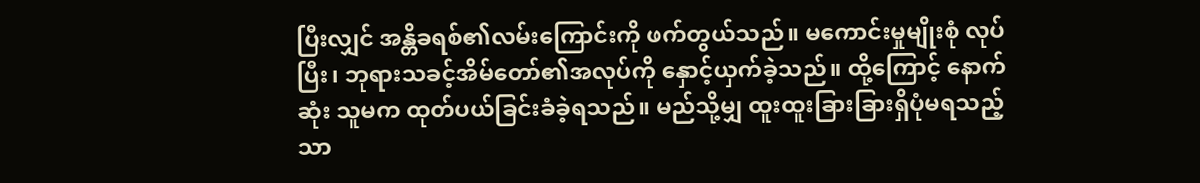ပြီးလျှင် အန္တိခရစ်၏လမ်းကြောင်းကို ဖက်တွယ်သည်။ မကောင်းမှုမျိုးစုံ လုပ်ပြီး၊ ဘုရားသခင့်အိမ်တော်၏အလုပ်ကို နှောင့်ယှက်ခဲ့သည်။ ထို့ကြောင့် နောက်ဆုံး သူမက ထုတ်ပယ်ခြင်းခံခဲ့ရသည်။ မည်သို့မျှ ထူးထူးခြားခြားရှိပုံမရသည့် သာ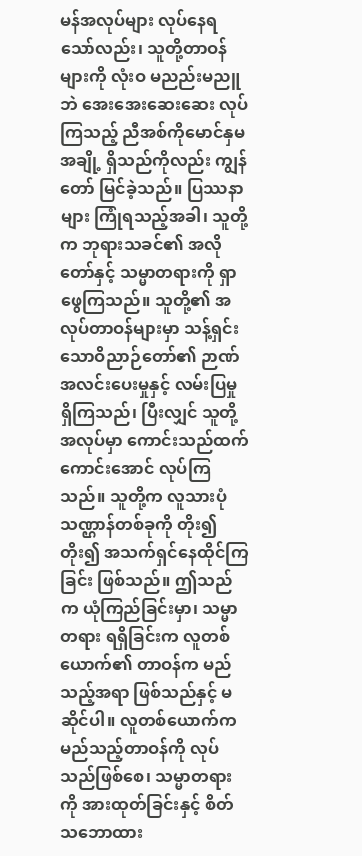မန်အလုပ်များ လုပ်နေရသော်လည်း၊ သူတို့တာဝန်များကို လုံးဝ မညည်းမညူဘဲ အေးအေးဆေးဆေး လုပ်ကြသည့် ညီအစ်ကိုမောင်နှမအချို့ ရှိသည်ကိုလည်း ကျွန်တော် မြင်ခဲ့သည်။ ပြဿနာများ ကြုံရသည့်အခါ၊ သူတို့က ဘုရားသခင်၏ အလိုတော်နှင့် သမ္မာတရားကို ရှာဖွေကြသည်။ သူတို့၏ အလုပ်တာဝန်များမှာ သန့်ရှင်းသောဝိညာဉ်တော်၏ ဉာဏ်အလင်းပေးမှုနှင့် လမ်းပြမှု ရှိကြသည်၊ ပြီးလျှင် သူတို့အလုပ်မှာ ကောင်းသည်ထက် ကောင်းအောင် လုပ်ကြသည်။ သူတို့က လူသားပုံသဏ္ဌာန်တစ်ခုကို တိုး၍တိုး၍ အသက်ရှင်နေထိုင်ကြခြင်း ဖြစ်သည်။ ဤသည်က ယုံကြည်ခြင်းမှာ၊ သမ္မာတရား ရရှိခြင်းက လူတစ်ယောက်၏ တာဝန်က မည်သည့်အရာ ဖြစ်သည်နှင့် မဆိုင်ပါ။ လူတစ်ယောက်က မည်သည့်တာဝန်ကို လုပ်သည်ဖြစ်စေ၊ သမ္မာတရားကို အားထုတ်ခြင်းနှင့် စိတ်သဘောထား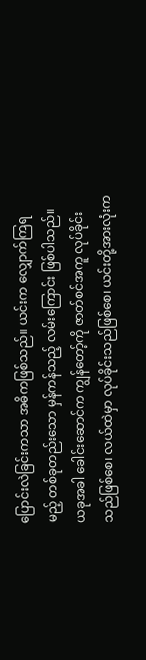ပြောင်းလဲခြင်းကသာ အဓိကဖြစ်သည်။ ယင်းက လျှောက်ကြရမည့် တစ်ခုတည်းသော မှန်ကန်သည့် လမ်းကြောင်း ဖြစ်ပါသည်။ ယခုအခါ ခေါင်းဆောင်က ကျွန်တော့်ကို ဇာတ်စင်အကူ လုပ်ခိုင်းသည်ဖြစ်စေ၊ လယ်ထဲမှာ လုပ်ခိုင်းသည်ဖြစ်စေ၊ ယင်းတို့အားလုံးက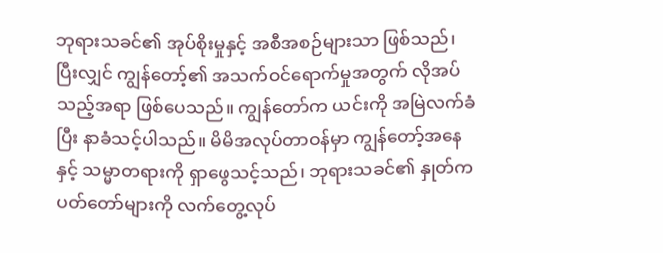ဘုရားသခင်၏ အုပ်စိုးမှုနှင့် အစီအစဉ်များသာ ဖြစ်သည်၊ ပြီးလျှင် ကျွန်တော့်၏ အသက်ဝင်ရောက်မှုအတွက် လိုအပ်သည့်အရာ ဖြစ်ပေသည်။ ကျွန်တော်က ယင်းကို အမြဲလက်ခံပြီး နာခံသင့်ပါသည်။ မိမိအလုပ်တာဝန်မှာ ကျွန်တော့်အနေနှင့် သမ္မာတရားကို ရှာဖွေသင့်သည်၊ ဘုရားသခင်၏ နှုတ်ကပတ်တော်များကို လက်တွေ့လုပ်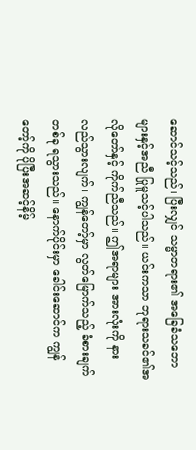ဆောင်သင့်သည်၊ ပြီးလျှင် သမ္မာတရား၏ အခြေခံသဘောများနှင့်အညီ ပြုမူသင့်ပါသည်။ ယင်းကသာ ဘုရားသခင်၏အလိုတော်နှင့် ကိုက်ညီသည်။ ဤအရာများ အားလုံးကို နားလည်သွားလျက်၊ ကျွန်တော့်မှာ လွတ်မြောက်သည့် ခံစားချက်တစ်ခု ရသွားသည်။ နောက်ပိုင်းမှာ ခေါင်းဆောင်က ကျွန်တော့်ကို ပိုပြီးအဆင့်နိမ့်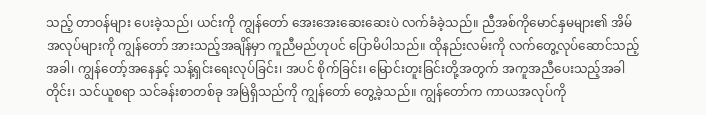သည့် တာဝန်များ ပေးခဲ့သည်၊ ယင်းကို ကျွန်တော် အေးအေးဆေးဆေးပဲ လက်ခံခဲ့သည်။ ညီအစ်ကိုမောင်နှမများ၏ အိမ်အလုပ်များကို ကျွန်တော် အားသည့်အချိန်မှာ ကူညီမည်ဟုပင် ပြောမိပါသည်။ ထိုနည်းလမ်းကို လက်တွေ့လုပ်ဆောင်သည့်အခါ၊ ကျွန်တော့်အနေနှင့် သန့်ရှင်းရေးလုပ်ခြင်း၊ အပင် စိုက်ခြင်း၊ မြောင်းတူးခြင်းတို့အတွက် အကူအညီပေးသည့်အခါတိုင်း၊ သင်ယူစရာ သင်ခန်းစာတစ်ခု အမြဲရှိသည်ကို ကျွန်တော် တွေ့ခဲ့သည်။ ကျွန်တော်က ကာယအလုပ်ကို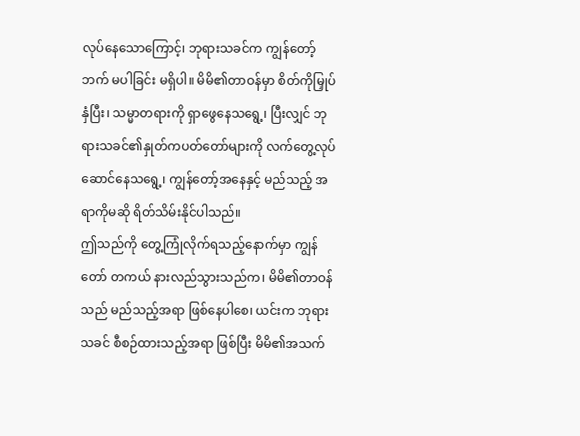လုပ်နေသောကြောင့်၊ ဘုရားသခင်က ကျွန်တော့်ဘက် မပါခြင်း မရှိပါ။ မိမိ၏တာဝန်မှာ စိတ်ကိုမြှုပ်နှံပြီး၊ သမ္မာတရားကို ရှာဖွေနေသရွေ့၊ ပြီးလျှင် ဘုရားသခင်၏နှုတ်ကပတ်တော်များကို လက်တွေ့လုပ်ဆောင်နေသရွေ့၊ ကျွန်တော့်အနေနှင့် မည်သည့် အရာကိုမဆို ရိတ်သိမ်းနိုင်ပါသည်။
ဤသည်ကို တွေ့ကြုံလိုက်ရသည့်နောက်မှာ ကျွန်တော် တကယ် နားလည်သွားသည်က၊ မိမိ၏တာဝန်သည် မည်သည့်အရာ ဖြစ်နေပါစေ၊ ယင်းက ဘုရားသခင် စီစဉ်ထားသည့်အရာ ဖြစ်ပြီး မိမိ၏အသက်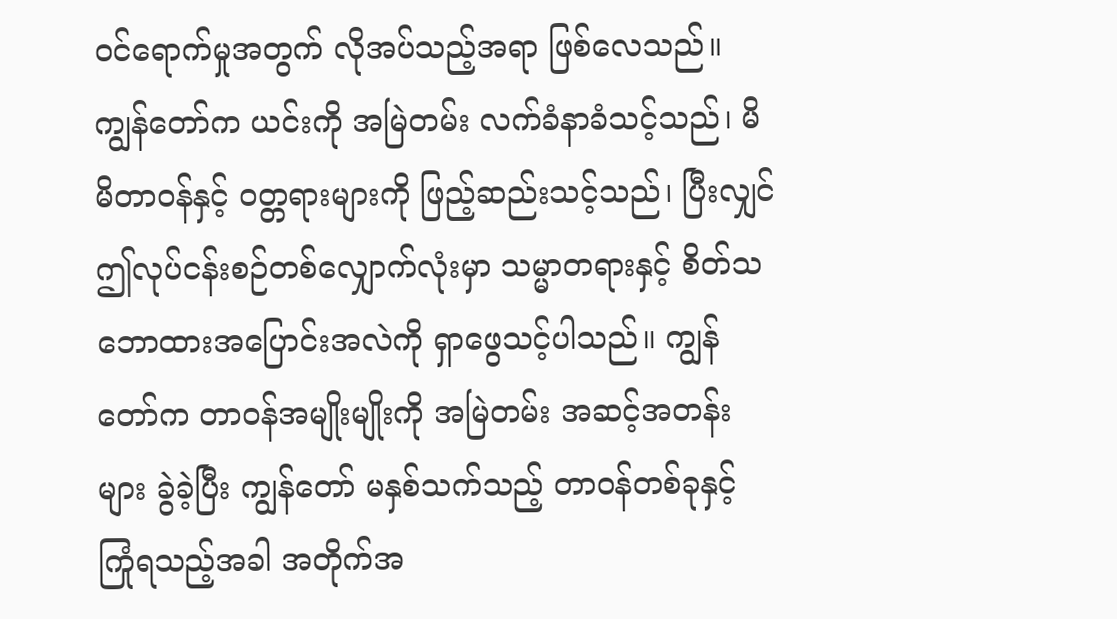ဝင်ရောက်မှုအတွက် လိုအပ်သည့်အရာ ဖြစ်လေသည်။ ကျွန်တော်က ယင်းကို အမြဲတမ်း လက်ခံနာခံသင့်သည်၊ မိမိတာဝန်နှင့် ဝတ္တရားများကို ဖြည့်ဆည်းသင့်သည်၊ ပြီးလျှင် ဤလုပ်ငန်းစဉ်တစ်လျှောက်လုံးမှာ သမ္မာတရားနှင့် စိတ်သဘောထားအပြောင်းအလဲကို ရှာဖွေသင့်ပါသည်။ ကျွန်တော်က တာဝန်အမျိုးမျိုးကို အမြဲတမ်း အဆင့်အတန်းများ ခွဲခဲ့ပြီး ကျွန်တော် မနှစ်သက်သည့် တာဝန်တစ်ခုနှင့် ကြုံရသည့်အခါ အတိုက်အ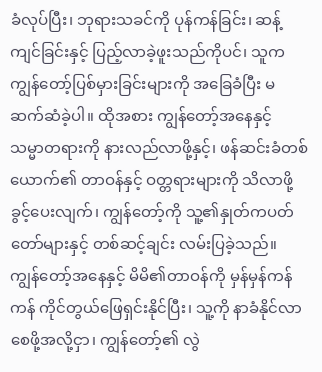ခံလုပ်ပြီး၊ ဘုရားသခင်ကို ပုန်ကန်ခြင်း၊ ဆန့်ကျင်ခြင်းနှင့် ပြည့်လာခဲ့ဖူးသည်ကိုပင်၊ သူက ကျွန်တော့်ပြစ်မှားခြင်းများကို အခြေခံပြီး မဆက်ဆံခဲ့ပါ။ ထိုအစား ကျွန်တော့်အနေနှင့် သမ္မာတရားကို နားလည်လာဖို့နှင့်၊ ဖန်ဆင်းခံတစ်ယောက်၏ တာဝန်နှင့် ဝတ္တရားများကို သိလာဖို့ ခွင့်ပေးလျက်၊ ကျွန်တော့်ကို သူ့၏နှုတ်ကပတ်တော်များနှင့် တစ်ဆင့်ချင်း လမ်းပြခဲ့သည်။ ကျွန်တော့်အနေနှင့် မိမိ၏တာဝန်ကို မှန်မှန်ကန်ကန် ကိုင်တွယ်ဖြေရှင်းနိုင်ပြီး၊ သူ့ကို နာခံနိုင်လာစေဖို့အလို့ငှာ၊ ကျွန်တော့်၏ လွဲ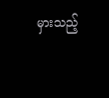မှားသည့်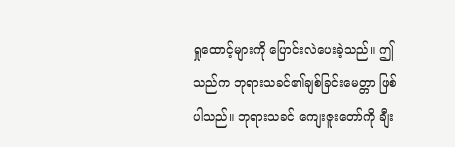ရှုထောင့်များကို ပြောင်းလဲပေးခဲ့သည်။ ဤသည်က ဘုရားသခင်၏ချစ်ခြင်းမေတ္တာ ဖြစ်ပါသည်။ ဘုရားသခင် ကျေးဇူးတော်ကို ချီး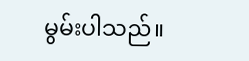မွမ်းပါသည်။